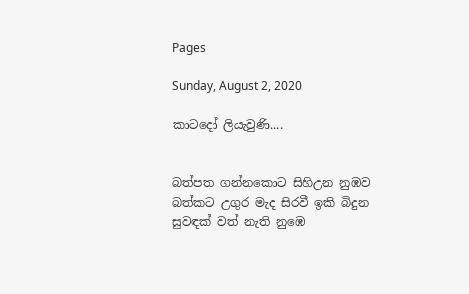Pages

Sunday, August 2, 2020

කාටදෝ ලියැවුණි....


බත්පත ගන්නකොට සිහිඋන නුඹව
බත්කට උගුර මැද සිරවී ඉකි බිදුන
සුවඳක් වත් නැති නුඹෙ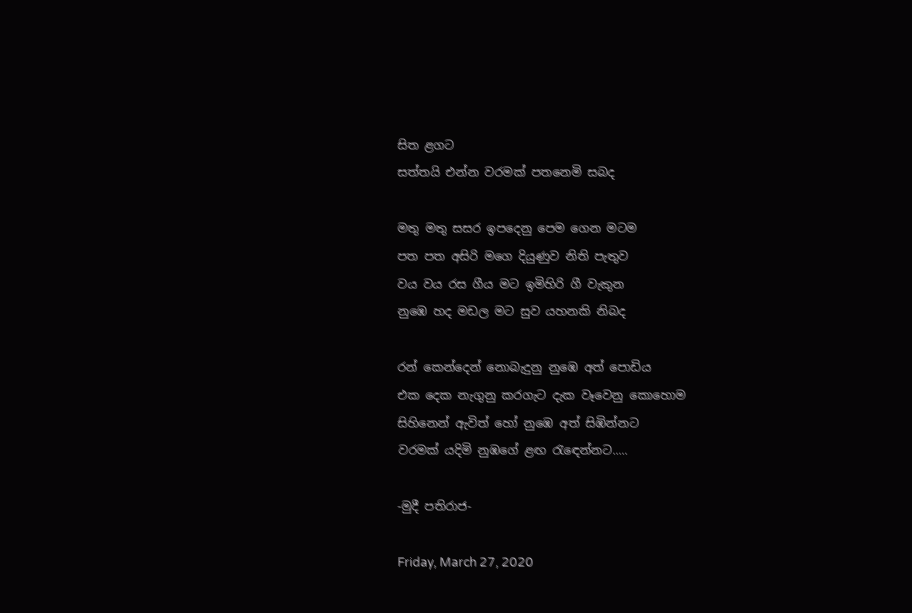සිත ළගට
සත්තයි එන්න වරමක් පතනෙමි සබද

මතු මතු සසර ඉපදෙනු පෙම ගෙන මටම
පත පත අසිරි මගෙ දියුණුව නිති පැතුව
වය වය රස ගීය මට ඉමිහිරි ගී වැකුන
නුඹෙ හද මඩල මට සුව යහනකි නිබද

රන් කෙන්දෙන් නොබැදුනු නුඹෙ අත් පොඩිය
එක දෙක නැගුනු කරගැට දැක වෑවෙනු කොහොම
සිහිනෙන් ඇවිත් හෝ නුඹෙ අත් සිඹින්නට
වරමක් යදිමි නුඹගේ ළඟ රැඳෙන්නට.....

-මුදී පතිරාජ-

Friday, March 27, 2020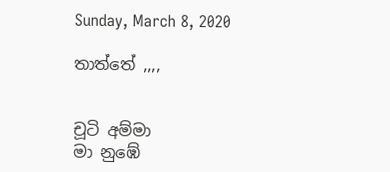Sunday, March 8, 2020

තාත්තේ ,,,,


චූටි අම්මා
මා නුඹේ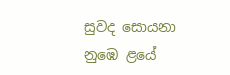සුවද සොයනා
නුඹෙ ළයේ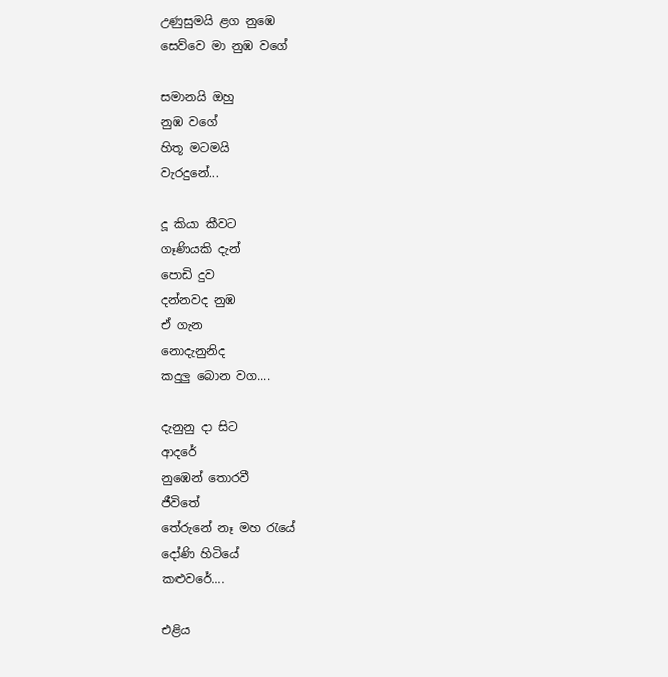උණුසුමයි ළග නුඹෙ
සෙව්වෙ මා නුඹ වගේ

සමානයි ඔහු
නුඹ වගේ
හිතූ මටමයි
වැරදුනේ...

දූ කියා කීවට
ගෑණියකි දැන්
පොඩි දුව
දන්නවද නුඹ
ඒ ගැන
නොදැනුනිද
කදුලු බොන වග....

දැනුනු දා සිට
ආදරේ
නුඹෙන් තොරවී
ජීවිතේ
තේරුනේ නෑ මහ රැයේ
දෝණි හිටියේ
කළුවරේ....

එළිය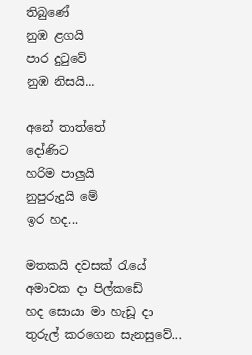තිබුණේ
නුඹ ළගයි
පාර දුටුවේ
නුඹ නිසයි...

අනේ තාත්තේ
දෝණිට
හරිම පාලුයි
නුපුරුදුයි මේ
ඉර හද...

මතකයි දවසක් රැයේ
අමාවක දා පිල්කඩේ
හද සොයා මා හැඩූ දා
තුරුල් කරගෙන සැනසුවේ...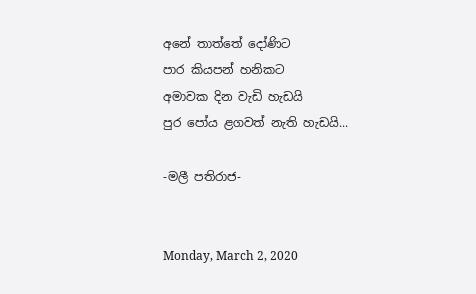අනේ තාත්තේ දෝණිට
පාර කියපන් හනිකට
අමාවක දින වැඩි හැඩයි
පුර පෝය ළගවත් නැති හැඩයි...

-මලී පතිරාජ-


Monday, March 2, 2020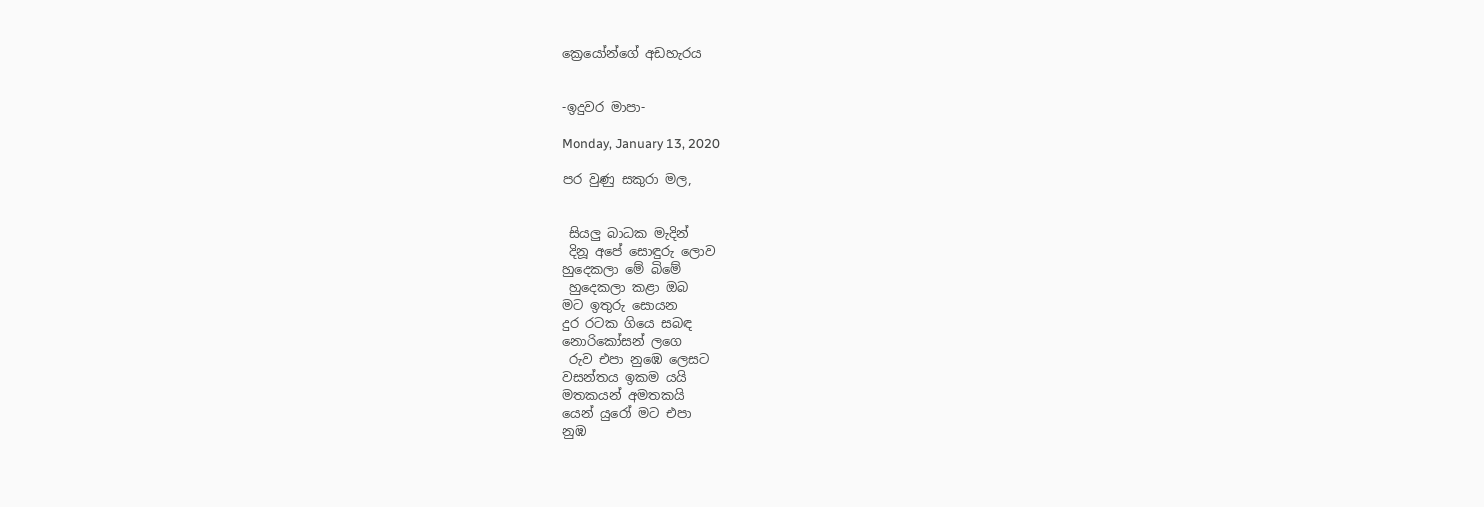ක්‍රෙයෝන්ගේ අඩහැරය


-ඉදුවර මාපා-

Monday, January 13, 2020

පර වුණු සකුරා මල,


 සියලු බාධක මැදින්
 දිනූ අපේ සොඳුරු ලොව
හුදෙකලා මේ බිමේ
 හුදෙකලා කළා ඔබ
මට ඉතුරු සොයන
දුර රටක ගියෙ සබඳ
නොරිකෝසන් ලගෙ
 රුව එපා නුඹෙ ලෙසට
වසන්තය ඉකම යයි
මතකයන් අමතකයි
යෙන් යුරෝ මට එපා
නුඹ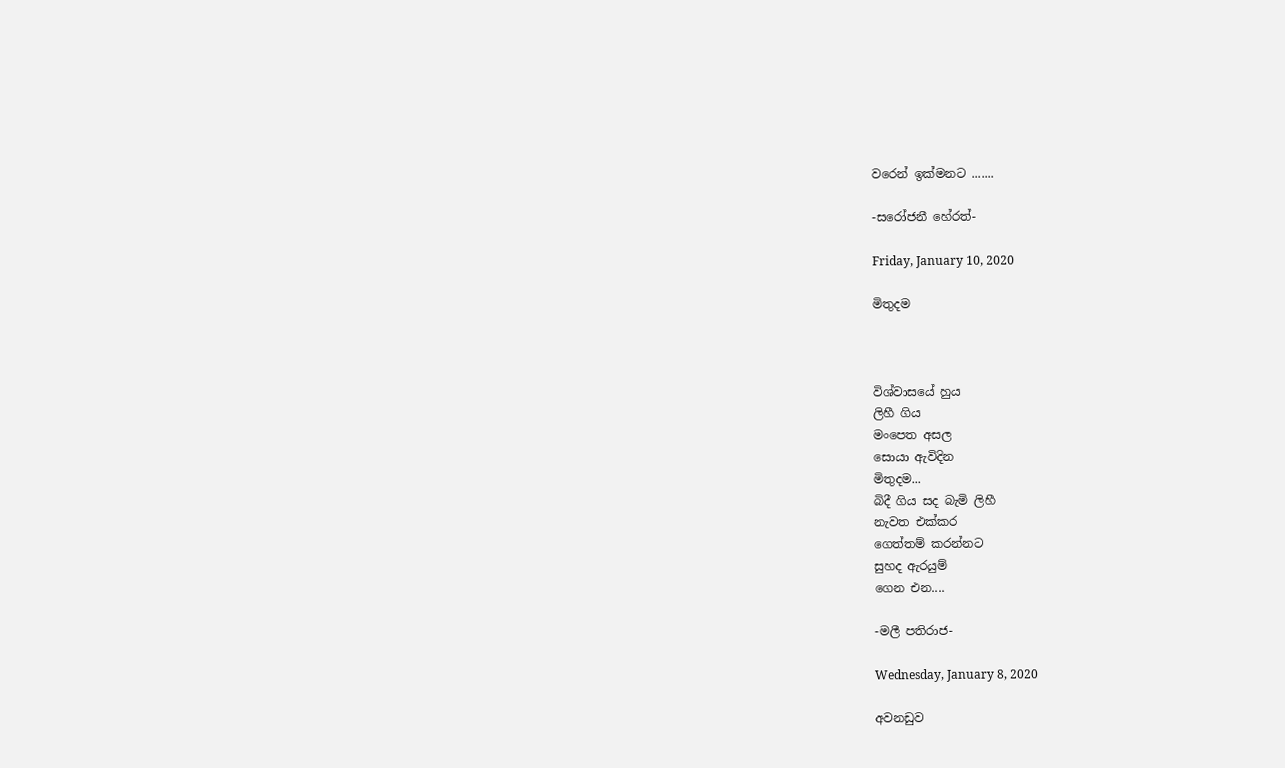වරෙන් ඉක්මනට .......

-සරෝජනී හේරත්-

Friday, January 10, 2020

මිතුදම



විශ්වාසයේ හුය
ලිහී ගිය
මංපෙත අසල
සොයා ඇවිදින
මිතුදම...
බිදී ගිය සද බැමි ලිහී
නැවත එක්කර
ගෙත්තම් කරන්නට
සුහද ඇරයුම්
ගෙන එන....

-මලී පතිරාජ-

Wednesday, January 8, 2020

අවනඩුව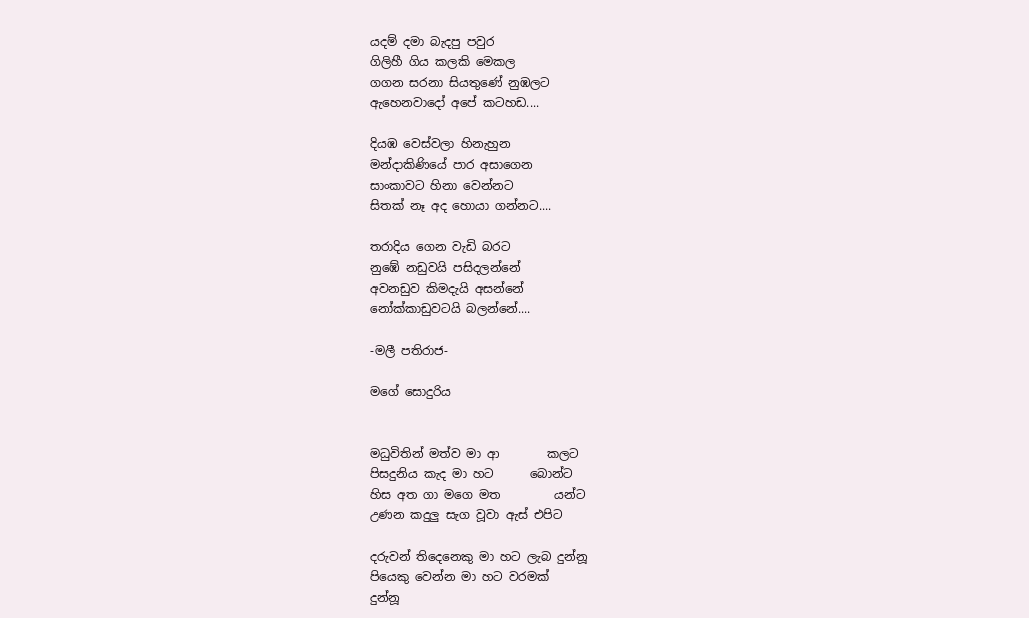යදම් දමා බැදපු පවුර
ගිලිහී ගිය කලකි මෙකල
ගගන සරනා සියතුණේ නුඹලට
ඇහෙනවාදෝ අපේ කටහඩ....

දියඹ වෙස්වලා හිනැහුන
මන්දාකිණියේ පාර අසාගෙන
සාංකාවට හිනා වෙන්නට
සිතක් නෑ අද හොයා ගන්නට....

තරාදිය ගෙන වැඩි බරට
නුඹේ නඩුවයි පසිදලන්නේ
අවනඩුව කිමදැයි අසන්නේ
නෝක්කාඩුවටයි බලන්නේ....

-මලී පතිරාජ-

මගේ සොදුරිය


මධුවිතින් මත්ව මා ආ        කලට
පිසදුනිය කැද මා හට      බොන්ට
හිස අත ගා මගෙ මත         යන්ට
උණන කදුලු සැග වූවා ඇස් එපිට

දරුවන් තිදෙනෙකු මා හට ලැබ දුන්නූ
පියෙකු වෙන්න මා හට වරමක්
දුන්නූ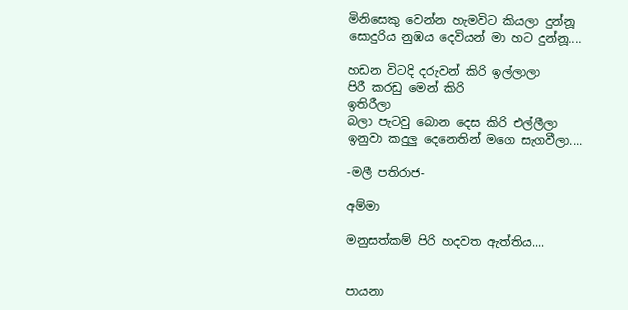මිනිසෙකු වෙන්න හැමවිට කියලා දුන්නූ
සොදුරිය නුඹය දෙවියන් මා හට දුන්නූ....

හඩන විටදි දරුවන් කිරි ඉල්ලාලා
පිරී කරඩු මෙන් කිරි
ඉතිරීලා
බලා පැටවු බොන දෙස කිරි එල්ලීලා
ඉනුවා කදුලු දෙනෙතින් මගෙ සැගවීලා....

-මලී පතිරාජ-

අම්මා

මනුසත්කම් පිරි හදවත ඇත්තිය....


පායනා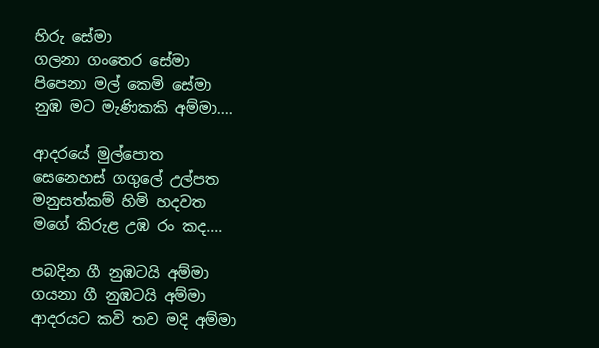හිරු සේමා
ගලනා ගංතෙර සේමා
පිපෙනා මල් කෙමි සේමා
නුඹ මට මැණිකකි අම්මා....

ආදරයේ මුල්පොත
සෙනෙහස් ගගුලේ උල්පත
මනුසත්කම් හිමි හදවත
මගේ කිරුළ උඹ රං කද....

පබදින ගී නුඹටයි අම්මා
ගයනා ගී නුඹටයි අම්මා
ආදරයට කවි තව මදි අම්මා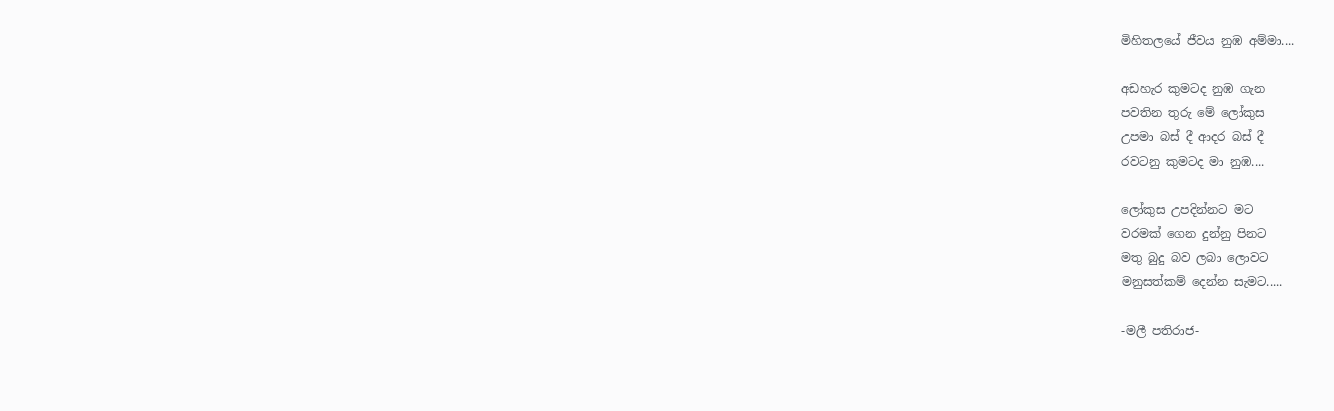මිහිතලයේ ජීවය නුඹ අම්මා....

අඩහැර කුමටද නුඹ ගැන
පවතින තුරු මේ ලෝකුස
උපමා බස් දී ආදර බස් දී
රවටනු කුමටද මා නුඹ....

ලෝකුස උපදින්නට මට
වරමක් ගෙන දුන්නු පිනට
මතු බුදු බව ලබා ලොවට
මනුසත්කම් දෙන්න සැමට.....

-මලී පතිරාජ-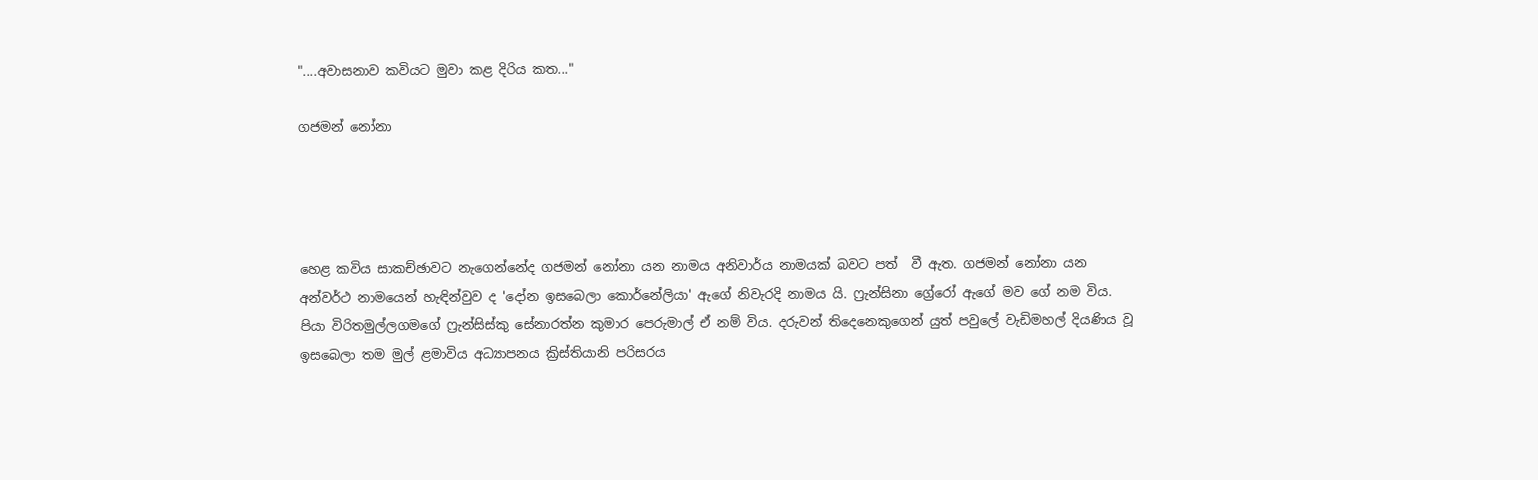"....අවාසනාව කවියට මුවා කළ දිරිය කත..."

ගජමන් නෝනා




හෙළ කවිය සාකච්ඡාවට නැගෙන්නේද ගජමන් නෝනා යන නාමය අනිවාර්ය නාමයක් බවට පත්  වී ඇත. ගජමන් නෝනා යන අන්වර්ථ නාමයෙන් හැඳින්වුව ද 'දෝන ඉසබෙලා කොර්නේලියා' ඇගේ නිවැරදි නාමය යි. ෆ්‍රැන්සිනා ග්‍රේරෝ ඇගේ මව ගේ නම විය. පියා විරිතමුල්ලගමගේ ෆ්‍රැන්සිස්කු සේනාරත්න කුමාර පෙරුමාල් ඒ නම් විය. දරුවන් තිදෙනෙකුගෙන් යුත් පවුලේ වැඩිමහල් දියණිය වූ  ඉසබෙලා තම මුල් ළමාවිය අධ්‍යාපනය ක්‍රිස්තියානි පරිසරය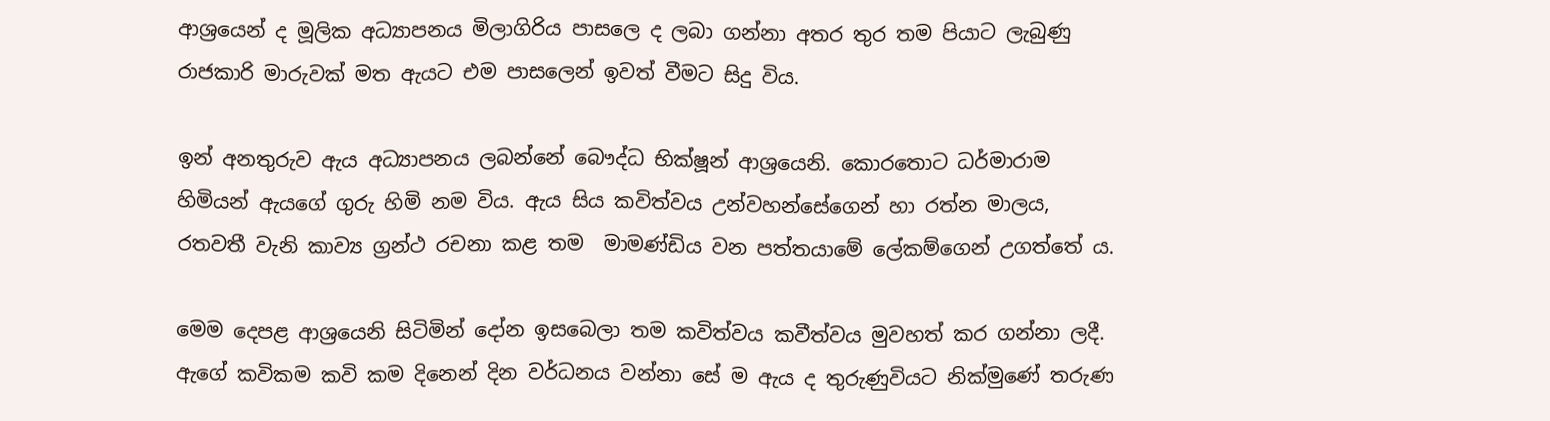ආශ්‍රයෙන් ද මූලික අධ්‍යාපනය මිලාගිරිය පාසලෙ ද ලබා ගන්නා අතර තුර තම පියාට ලැබුණු රාජකාරි මාරුවක් මත ඇයට එම පාසලෙන් ඉවත් වීමට සිදු විය.

ඉන් අනතුරුව ඇය අධ්‍යාපනය ලබන්නේ බෞද්ධ භික්ෂූන් ආශ්‍රයෙනි. කොරතොට ධර්මාරාම හිමියන් ඇයගේ ගුරු හිමි නම විය. ඇය සිය කවිත්වය උන්වහන්සේගෙන් හා රත්න මාලය, රතවතී වැනි කාව්‍ය ග්‍රන්ථ රචනා කළ තම  මාමණ්ඩිය වන පත්තයාමේ ලේකම්ගෙන් උගත්තේ ය.

මෙම දෙපළ ආශ්‍රයෙනි සිටිමින් දෝන ඉසබෙලා තම කවිත්වය කවීත්වය මුවහත් කර ගන්නා ලදී. ඇගේ කවිකම කවි කම දිනෙන් දින වර්ධනය වන්නා සේ ම ඇය ද තුරුණුවියට නික්මුණේ තරුණ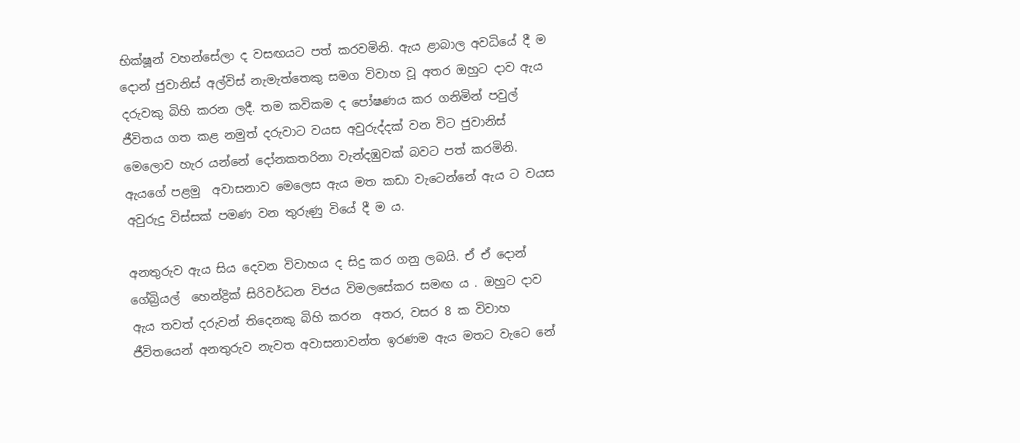භික්ෂූන් වහන්සේලා ද වසඟයට පත් කරවමිනි. ඇය ළාබාල අවධියේ දී ම දොන් ජුවානිස් අල්විස් නැමැත්තෙකු සමග විවාහ වූ අතර ඔහුට දාව ඇය දරුවකු බිහි කරන ලදී. තම කවිකම ද පෝෂණය කර ගනිමින් පවුල් ජීවිතය ගත කළ නමුත් දරුවාට වයස අවුරුද්දක් වන විට ජුවානිස් මෙලොව හැර යන්නේ දෝනකතරිනා වැන්දඹුවක් බවට පත් කරමිනි. ඇයගේ පළමු  අවාසනාව මෙලෙස ඇය මත කඩා වැටෙන්නේ ඇය ට වයස අවුරුදු විස්සක් පමණ වන තුරුණු වියේ දී ම ය.

අනතුරුව ඇය සිය දෙවන විවාහය ද සිදු කර ගනු ලබයි. ඒ ඒ දොන් ගේබ්‍රියල්  හෙන්ද්‍රික් සිරිවර්ධන විජය විමලසේකර සමඟ ය . ඔහුට දාව ඇය තවත් දරුවන් තිදෙනකු බිහි කරන  අතර, වසර 8 ක විවාහ ජීවිතයෙන් අනතුරුව නැවත අවාසනාවන්ත ඉරණම ඇය මතට වැටෙ නේ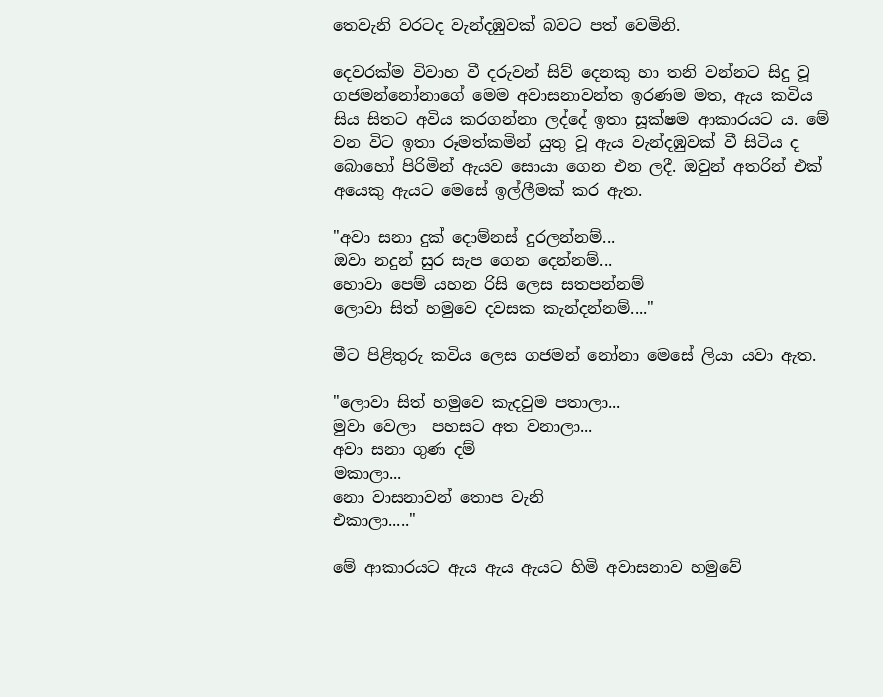තෙවැනි වරටද වැන්දඹුවක් බවට පත් වෙමිනි.

දෙවරක්ම විවාහ වී දරුවන් සිව් දෙනකු හා තනි වන්නට සිදු වූ ගජමන්නෝනාගේ මෙම අවාසනාවන්ත ඉරණම මත, ඇය කවිය සිය සිතට අවිය කරගන්නා ලද්දේ ඉතා සූක්ෂම ආකාරයට ය. මේ වන විට ඉතා රූමත්කමින් යුතු වූ ඇය වැන්දඹුවක් වී සිටිය ද බොහෝ පිරිමින් ඇයව සොයා ගෙන එන ලදී. ඔවුන් අතරින් එක් අයෙකු ඇයට මෙසේ ඉල්ලීමක් කර ඇත.

"අවා සනා දුක් දොම්නස් දුරලන්නම්...
ඔවා නදුන් සුර සැප ගෙන දෙන්නම්...
හොවා පෙම් යහන රිසි ලෙස සතපන්නම්
ලොවා සිත් හමුවෙ දවසක කැන්දන්නම්...."

මීට පිළිතුරු කවිය ලෙස ගජමන් නෝනා මෙසේ ලියා යවා ඇත.

"ලොවා සිත් හමුවෙ කැදවුම පතාලා...
මුවා වෙලා  පහසට අත වනාලා...
අවා සනා ගුණ දම්
මකාලා...
නො වාසනාවන් තොප වැනි
එකාලා....."

මේ ආකාරයට ඇය ඇය ඇයට හිමි අවාසනාව හමුවේ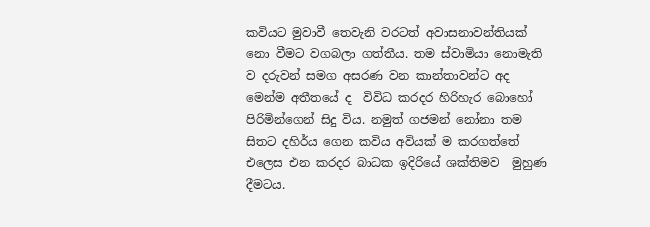කවියට මුවාවී තෙවැනි වරටත් අවාසනාවන්තියක් නො වීමට වගබලා ගත්තීය. තම ස්වාමියා නොමැති ව දරුවන් සමග අසරණ වන කාන්තාවන්ට අද මෙන්ම අතීතයේ ද  විවිධ කරදර හිරිහැර බොහෝ පිරිමින්ගෙන් සිදු විය. නමුත් ගජමන් නෝනා තම සිතට දහිර්ය ගෙන කවිය අවියක් ම කරගත්තේ එලෙස එන කරදර බාධක ඉදිරියේ ශක්තිමව  මුහුණ දීමටය.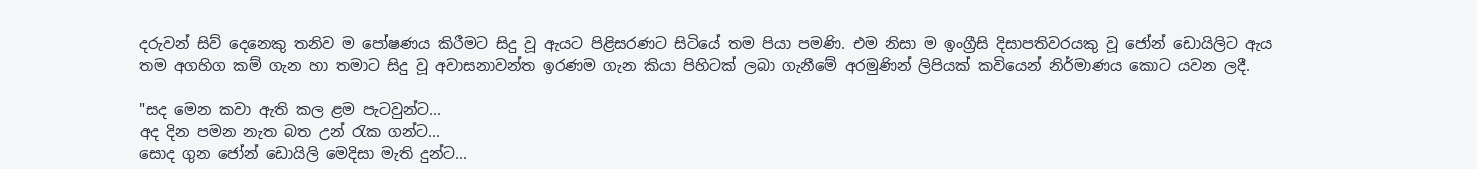දරුවන් සිව් දෙනෙකු තනිව ම පෝෂණය කිරීමට සිදු වූ ඇයට පිළිසරණට සිටියේ තම පියා පමණි. එම නිසා ම ඉංග්‍රීසි දිසාපතිවරයකු වූ ජෝන් ඩොයිලිට ඇය තම අගහිග කම් ගැන හා තමාට සිදු වූ අවාසනාවන්ත ඉරණම ගැන කියා පිහිටක් ලබා ගැනීමේ අරමුණින් ලිපියක් කවියෙන් නිර්මාණය කොට යවන ලදී.

"සද මෙන කවා ඇති කල ළම පැටවුන්ට...
අද දින පමන නැත බත උන් රැක ගන්ට...
සොද ගුන ජෝන් ඩොයිලි මෙදිසා මැති දුන්ට...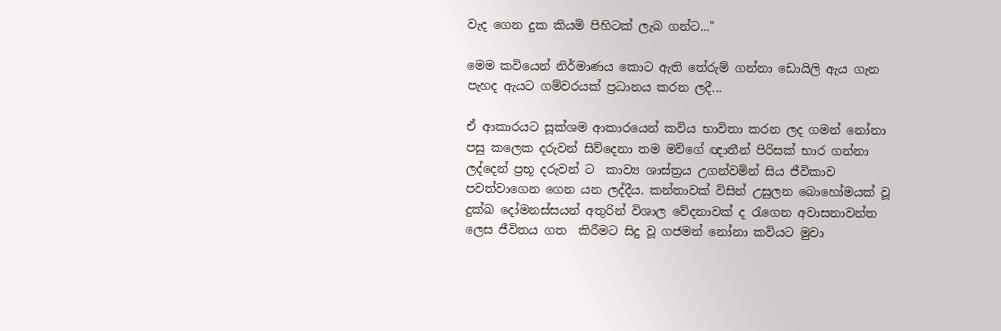වැද ගෙන දුක කියමි පිහිටක් ලැබ ගන්ට..."

මෙම කවියෙන් නිර්මාණය කොට ඇති තේරුම් ගන්නා ඩොයිලි ඇය ගැන පැහද ඇයට ගම්වරයක් ප්‍රධානය කරන ලදී...

ඒ ආකාරයට සූක්ශම ආකාරයෙන් කවිය භාවිතා කරන ලද ගමන් නෝනා පසු කලෙක දරුවන් සිව්දෙනා තම මව්ගේ ඥාතීන් පිරිසක් භාර ගන්නා ලද්දෙන් ප්‍රභූ දරුවන් ට  කාව්‍ය ශාස්ත්‍රය උගන්වමින් සිය ජීවිකාව පවත්වාගෙන ගෙන යන ලද්දීය. කන්තාවක් විසින් උසුලන බොහෝමයක් වූ දුක්ඛ දෝමනස්සයන් අතුරින් විශාල වේදනාවක් ද රැගෙන අවාසනාවන්ත ලෙස ජීවිතය ගත  කිරීමට සිදු වූ ගජමන් නෝනා කවියට මුවා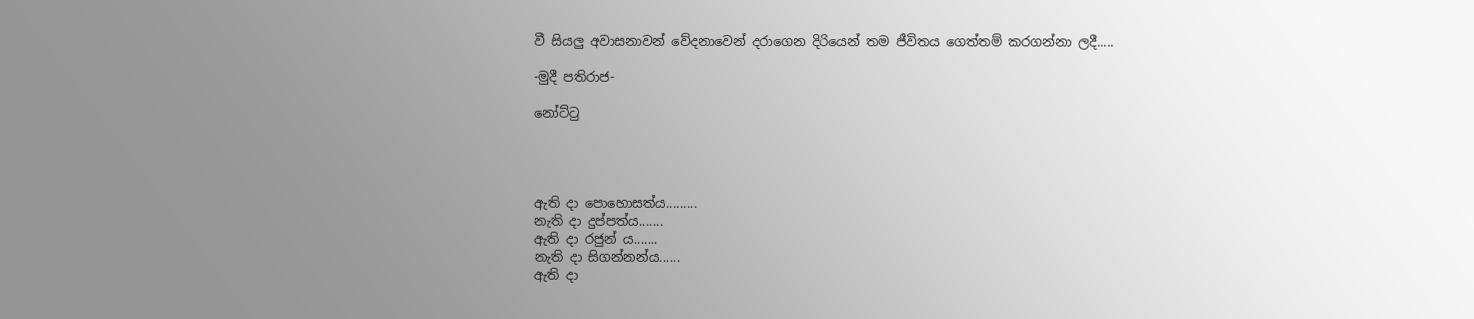වී සියලු අවාසනාවන් වේදනාවෙන් දරාගෙන දිරියෙන් තම ජීවිතය ගෙත්තම් කරගන්නා ලදී.....

-මුදී පතිරාජ-

නෝට්ටු




ඇති දා පොහොසත්ය.........
නැති දා දුප්පත්ය.......
ඇති දා රජුන් ය.......
නැති දා සිගන්නන්ය......
ඇති දා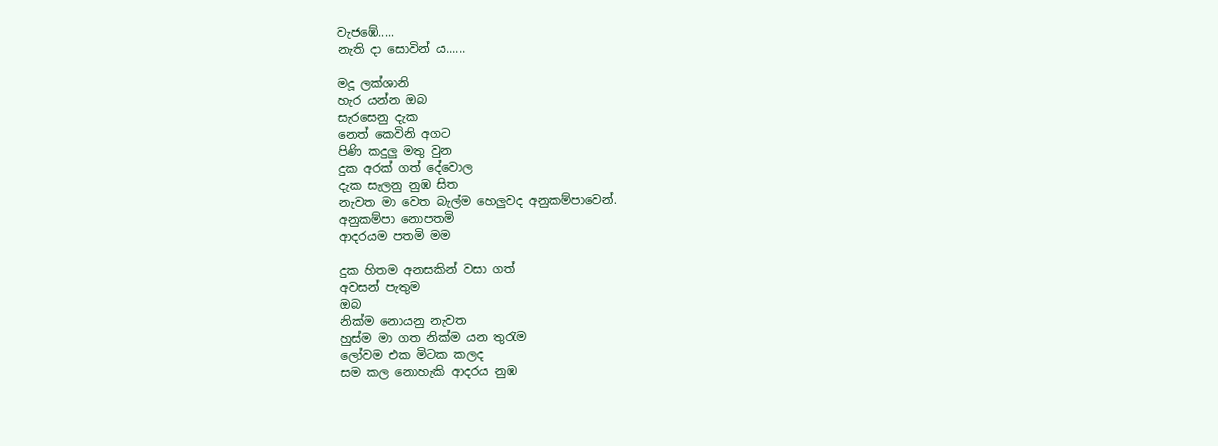වැජඹේ.....
නැති දා සොවින් ය......

මදූ ලක්ශානි
හැර යන්න ඔබ
සැරසෙනු දැක
නෙත් කෙවිනි අගට
පිණි කදුලු මතු වුන
දුක අරක් ගත් දේවොල
දැක සැලනු නුඹ සිත
නැවත මා වෙත බැල්ම හෙලුවද අනුකම්පාවෙන්.
අනුකම්පා නොපතමි
ආදරයම පතමි මම

දුක හිතම අනසකින් වසා ගත්
අවසන් පැතුම
ඔබ
නික්ම නොයනු නැවත
හුස්ම මා ගත නික්ම යන තුරැම
ලෝවම එක මිටක කලද
සම කල නොහැකි ආදරය නුඹ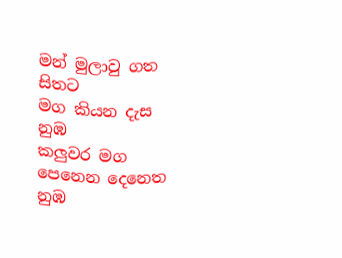මන් මුලාවු ගත සිතට
මග කියන දැස නුඹ
කලුවර මග
පෙනෙන දෙනෙත නුඹ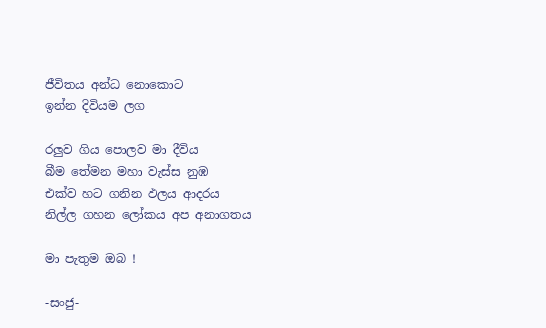ජීවිතය අන්ධ නොකොට
ඉන්න දිවියම ලග

රලුව ගිය පොලව මා දීවිය
බීම තේමන මහා වැස්ස නුඹ
එක්ව හට ගනින ඵලය ආදරය
නිල්ල ගහන ලෝකය අප අනාගතය

මා පැතුම ඔබ !

-සංජු-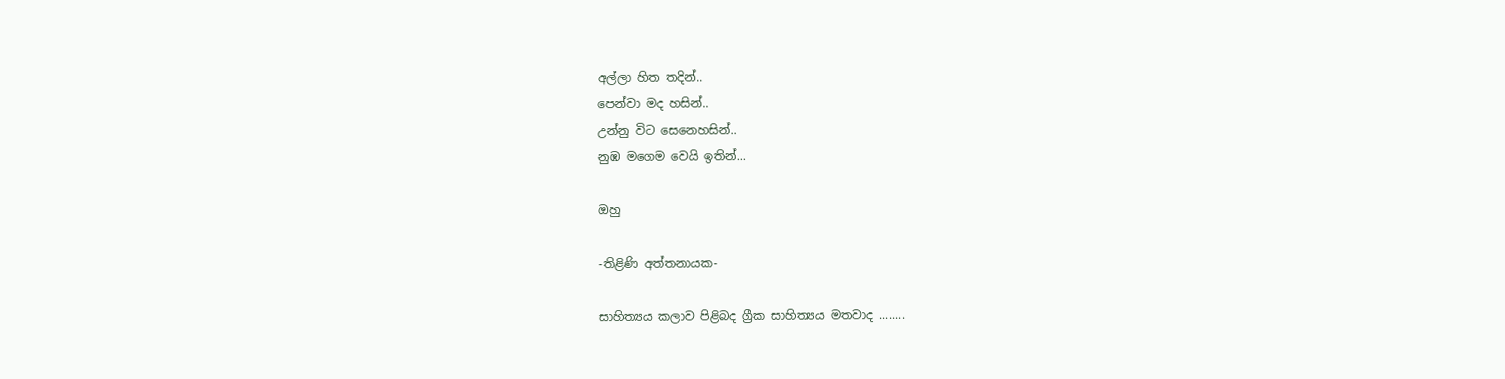අල්ලා හිත තදින්..
පෙන්වා මද හසින්..
උන්නු විට සෙනෙහසින්..
නුඹ මගෙම වෙයි ඉතින්...

ඔහු

-තිළිණි අත්තනායක-

සාහිත්‍යය කලාව පිළිබද ග්‍රීක සාහිත්‍යය මතවාද ........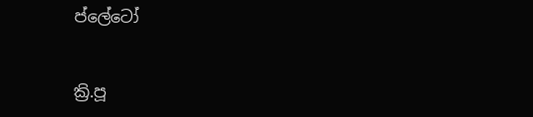ප්ලේටෝ


ක්‍රි.පූ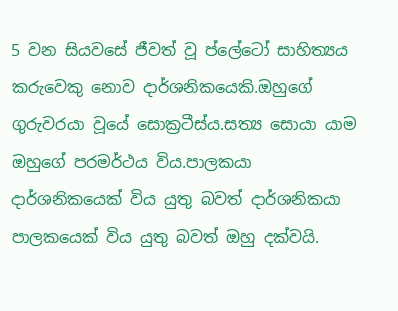5 වන සියවසේ ජීවත් වූ ප්ලේටෝ සාහිත්‍යය කරුවෙකු නොව දාර්ශනිකයෙකි.ඔහුගේ ගුරුවරයා වූයේ සොක්‍රටීස්ය.සත්‍ය සොයා යාම ඔහුගේ පරමර්ථය විය.පාලකයා දාර්ශනිකයෙක් විය යුතු බවත් දාර්ශනිකයා පාලකයෙක් විය යුතු බවත් ඔහු දක්වයි.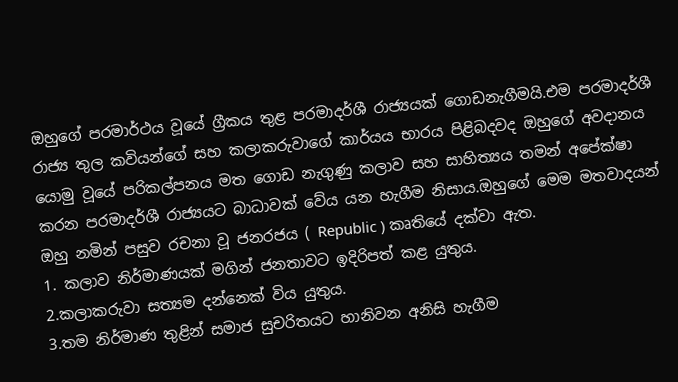ඔහුගේ පරමාර්ථය වූයේ ග්‍රීකය තුළ පරමාදර්ශී රාජ්‍යයක් ගොඩනැගීමයි.එම පරමාදර්ශී රාජ්‍ය තුල කවියන්ගේ සහ කලාකරුවාගේ කාර්යය භාරය පිළිබදවද ඔහුගේ අවදානය යොමු වූයේ පරිකල්පනය මත ගොඩ නැගුණු කලාව සහ සාහිත්‍යය තමන් අපේක්ෂා කරන පරමාදර්ශී රාජ්‍යයට බාධාවක් වේය යන හැගීම නිසාය.ඔහුගේ මෙම මතවාදයන් ඔහු නමින් පසුව රචනා වූ ජනරජය ( Republic ) කෘතියේ දක්වා ඇත.
1. කලාව නිර්මාණයක් මගින් ජනතාවට ඉදිරිපත් කළ යුතුය.
2.කලාකරුවා සත්‍යම දන්නෙක් විය යුතුය.
3.තම නිර්මාණ තුළින් සමාජ සුචරිතයට හානිවන අනිසි හැගීම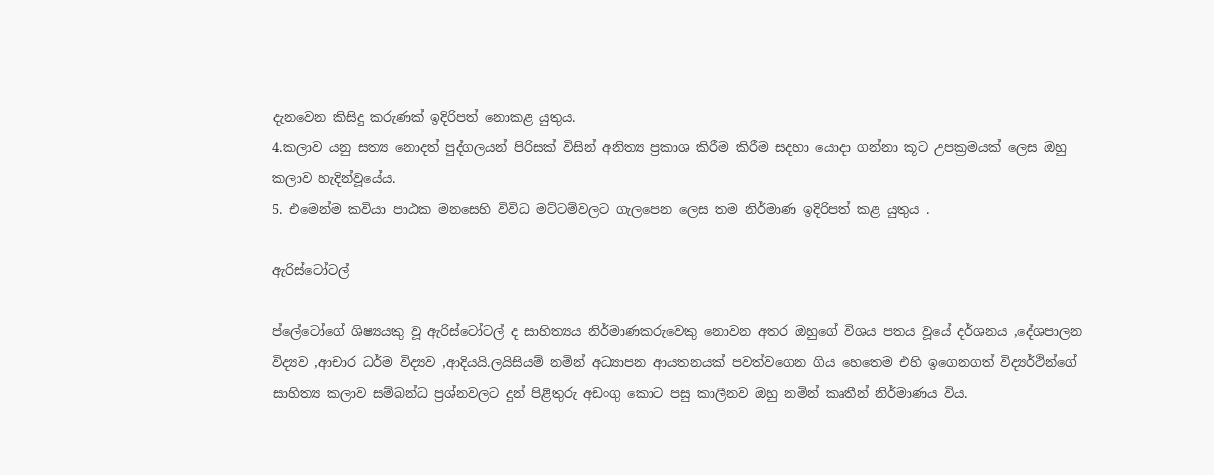දැනවෙන කිසිදු කරුණක් ඉදිරිපත් නොකළ යුතුය.
4.කලාව යනු සත්‍ය නොදත් පුද්ගලයන් පිරිසක් විසින් අනිත්‍ය ප්‍රකාශ කිරීම කිරීම සදහා යොදා ගන්නා කූට උපක්‍රමයක් ලෙස ඔහු කලාව හැදින්වූයේය.
5. එමෙන්ම කවියා පාඨක මනසෙහි විවිධ මට්ටම්වලට ගැලපෙන ලෙස තම නිර්මාණ ඉදිරිපත් කළ යුතුය .

ඇරිස්ටෝටල්

ප්ලේටෝගේ ශිෂ්‍යයකු වූ ඇරිස්ටෝටල් ද සාහිත්‍යය නිර්මාණකරුවෙකු නොවන අතර ඔහුගේ විශය පතය වූයේ දර්ශනය ,දේශපාලන විද්‍යව ,ආචාර ධර්ම විද්‍යව ,ආදියයි.ලයිසියම් නමින් අධ්‍යාපන ආයතනයක් පවත්වගෙන ගිය හෙතෙම එහි ඉගෙනගත් විද්‍යර්ථින්ගේ සාහිත්‍ය කලාව සම්බන්ධ ප්‍රශ්නවලට දුන් පිළිතුරු අඩංගු කොට පසු කාලීනව ඔහු නමින් කෘතීන් නිර්මාණය විය.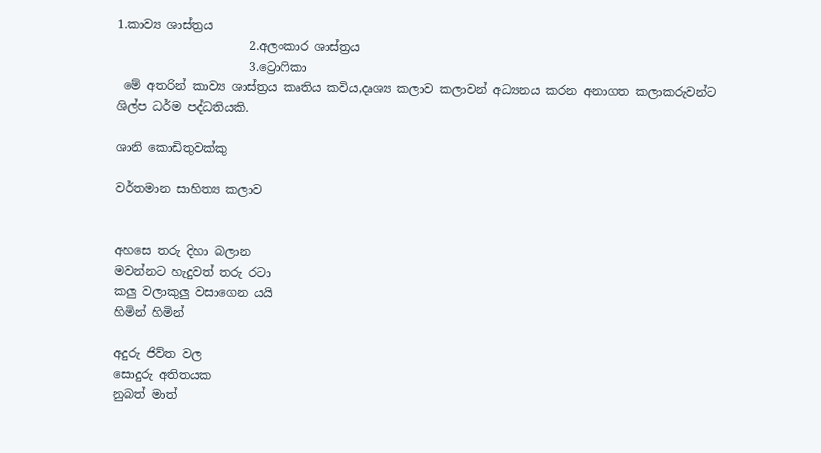1.කාව්‍ය ශාස්ත්‍රය
                      2.අලංකාර ශාස්ත්‍රය
                      3.ට්‍රොෆිකා
 මේ අතරින් කාව්‍ය ශාස්ත්‍රය කෘතිය කවිය,දෘශ්‍ය කලාව කලාවන් අධ්‍යනය කරන අනාගත කලාකරුවන්ට ශිල්ප ධර්ම පද්ධතියකි.

ශානි කොඩිතුවක්කු

වර්තමාන සාහිත්‍ය කලාව


අහසෙ තරු දිහා බලාන
මවන්නට හැදුවත් තරු රටා
කලු වලාකුලු වසාගෙන යයි
හිමින් හිමින්

අදුරු ජිව්ත වල
සොදුරු අතිතයක
නුබත් මාත්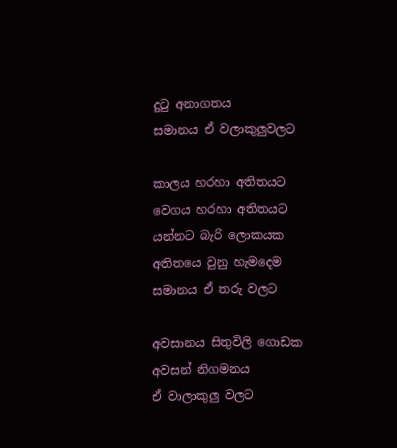දුටු අනාගතය
සමානය ඒ වලාකුලුවලට

කාලය හරහා අතිතයට
වෙගය හරහා අතිතයට
යන්නට බැරි ලොකයක
අතිතයෙ වුනු හැමදෙම
සමානය ඒ තරු වලට

අවසානය සිතුවිලි ගොඩක
අවසන් නිගමනය
ඒ වාලාකුලු වලට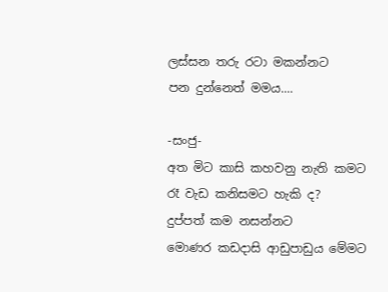ලස්සන තරු රටා මකන්නට
පන දුන්නෙත් මමය....

-සංජු-
අත මිට කාසි කහවනු නැති කමට
රෑ වැඩ කනිසමට හැකි ද?
දුප්පත් කම නසන්නට
මොණර කඩදාසි ආඩුපාඩුය මේමට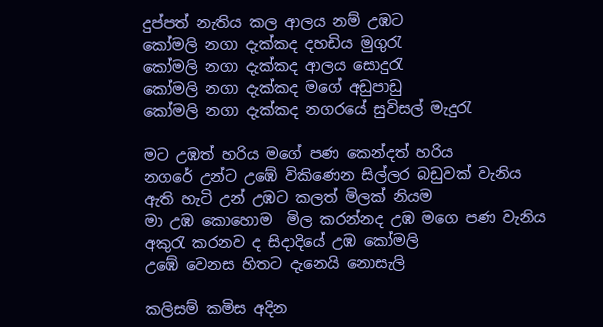දුප්පත් නැතිය කල ආලය නම් උඹට
කෝමලි නගා දැක්කද දහඩිය මුගුරැ
කෝමලි නගා දැක්කද ආලය සොදුරැ
කෝමලි නගා දැක්කද මගේ අඩුපාඩු
කෝමලි නගා දැක්කද නගරයේ සුවිසල් මැදුරැ

මට උඹත් හරිය මගේ පණ කෙන්දත් හරිය
නගරේ උන්ට උඹේ විකිණෙන සිල්ලර බඩුවක් වැනිය
ඇති හැටි උන් උඹට කලත් මිලක් නියම
මා උඹ කොහොම  මිල කරන්නද උඹ මගෙ පණ වැනිය
අකුරැ කරනව ද සිදාදියේ උඹ කෝමලි
උඹේ වෙනස හිතට දැනෙයි නොසැලි

කලිසම් කමිස අදින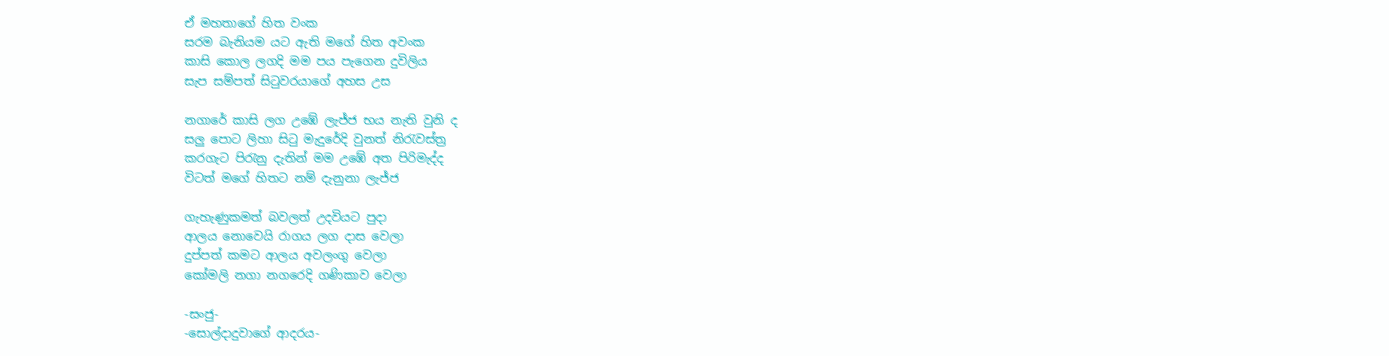ඒ මහතාගේ හිත වංක
සරම බැනියම යට ඇති මගේ හිත අවංක
කාසි කොල ලගදි මම පය පැගෙන දුවිලිය
සැප සම්පත් සිටුවරයාගේ අහස උස

නගාරේ කාසි ලග උඹේ ලැජ්ජ භය නැති වුනි ද
සලු පොට ලිහා සිටු මැදුරේදි වුනත් නිරැවස්ත්‍ර
කරගැට පිරැනු දැතින් මම උඹේ අත පිරිමැද්ද
විටත් මගේ හිතට නම් දැනුනා ලැජ්ජ

ගැහැණුකමත් බවලත් උදවියට පුදා
ආලය නොවෙයි රාගය ලග දාස වෙලා
දුප්පත් කමට ආලය අවලංගු වෙලා
කෝමලි නගා නගරෙදි ගණිකාව වෙලා

-සංජු-
-සොල්දාදුවාගේ ආදරය-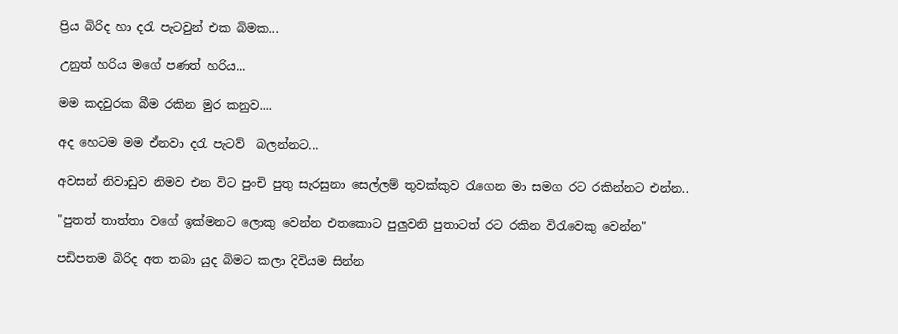ප්‍රිය බිරිද හා දරැ පැටවුන් එක බිමක...

උනුත් හරිය මගේ පණත් හරිය...

මම කදවුරක බීම රකින මුර කනුව....

අද හෙටම මම ඒනවා දරැ පැටව්  බලන්නට...

අවසන් නිවාඩුව නිමව එන විට පුංචි පුතු සැරසුනා සෙල්ලම් තුවක්කුව රැගෙන මා සමග රට රකින්නට එන්න..

"පුතත් තාත්තා වගේ ඉක්මනට ලොකු වෙන්න එතකොට පුලුවනි පුතාටත් රට රකින විරැවෙකු වෙන්න"

පඩිපතම බිරිද අත තබා යුද බිමට කලා දිවියම සින්න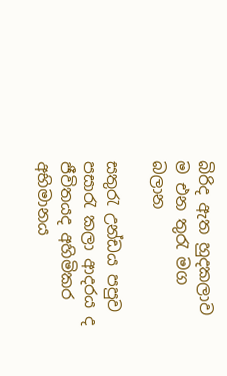බිරිද ඇත හුදකලාව ම එන තුරැ මග බලාන

සතුරැ උන්ඩය පපුව පසාරැ කලා ආදරය ද ජීවිතයද අහිමිකර අභිමානය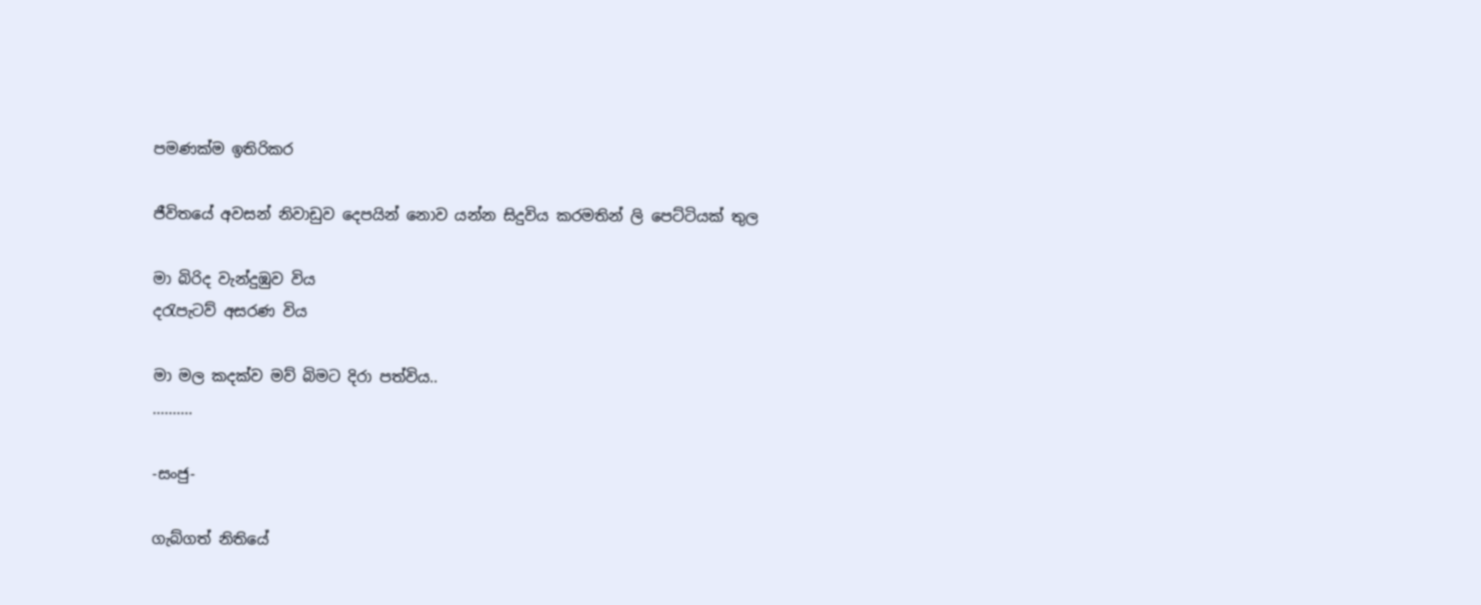පමණක්ම ඉතිරිකර

ජීවිතයේ අවසන් නිවාඩුව දෙපයින් නොව යන්න සිදුවිය කරමතින් ලි පෙට්ටියක් තුල

මා බිරිද වැන්දුඹුව විය
දරැපැටව් අසරණ විය

මා මල කදක්ව මව් බිමට දිරා පත්විය..
..........

-සංජු-

ගැබ්ගත් නිතියේ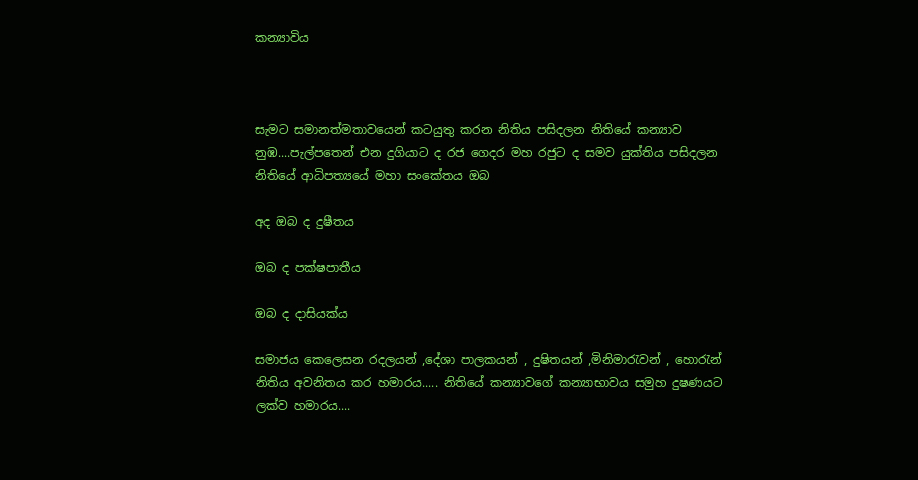කන්‍යාවිය



සැමට සමානත්මතාවයෙන් කටයුතු කරන නිතිය පසිදලන නිතියේ කන්‍යාව නුඹ....පැල්පතෙන් එන දුගියාට ද රජ ගෙදර මහ රජුට ද සමව යුක්තිය පසිදලන නිතියේ ආධිපත්‍යයේ මහා සංකේතය ඔබ

අද ඔබ ද දුෂීතය

ඔබ ද පක්ෂපාතීය

ඔබ ද දාසියක්ය

සමාජය කෙලෙසන රදලයන් ,දේශා පාලකයන් , දුෂිතයන් ,මිනිමාරැවන් , හොරැන් නිතිය අවනිතය කර හමාරය..... නිතියේ කන්‍යාවගේ කන්‍යාභාවය සමුහ දුෂණයට ලක්ව හමාරය....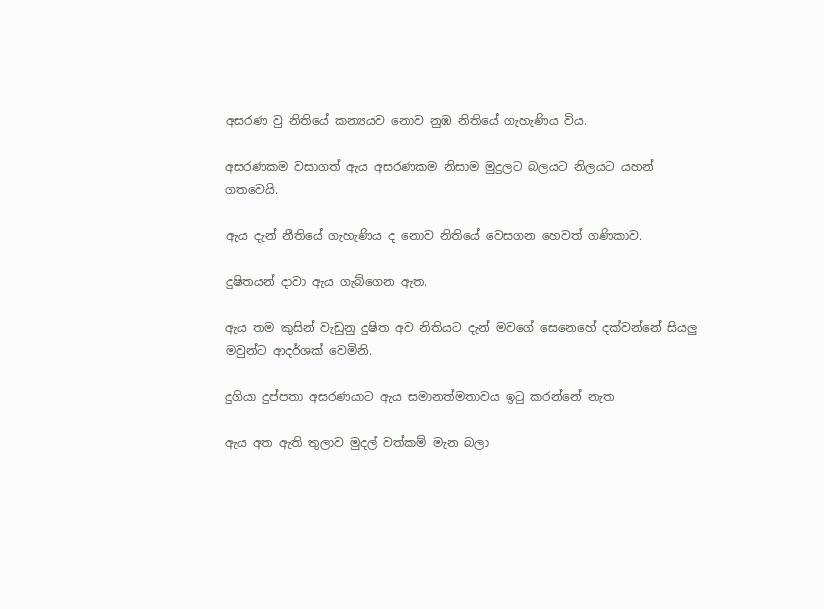අසරණ වු නිතියේ කන්‍යයව නොව නුඹ නිතියේ ගැහැණිය විය.

අසරණකම වසාගත් ඇය අසරණකම නිසාම මුදුලට බලයට නිලයට යහන් ගතවෙයි.

ඇය දැන් නීතියේ ගැහැණිය ද නොව නිතියේ වෙසගන හෙවත් ගණිකාව.

දුෂිතයන් දාවා ඇය ගැබ්ගෙන ඇත.

ඇය තම කුසින් වැඩුනු දුෂිත අව නිතියට දැන් මවගේ සෙනෙහේ දක්වන්නේ සියලු මවුන්ට ආදර්ශක් වෙමිනි.

දුගියා දුප්පතා අසරණයාට ඇය සමානත්මතාවය ඉටු කරන්නේ නැත

ඇය අත ඇති තුලාව මුදල් වත්කම් මැන බලා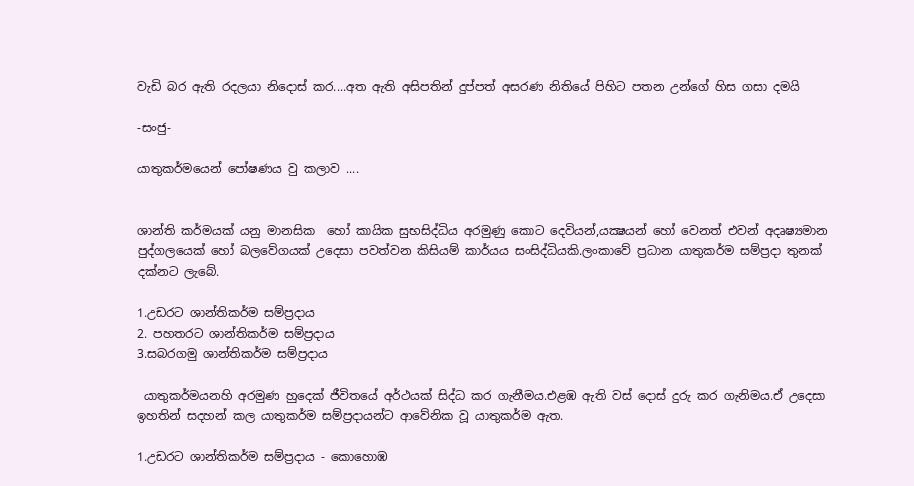වැඩි බර ඇති රදලයා නිදොස් කර....අත ඇති අසිපතින් දුප්පත් අසරණ නිතියේ පිහිට පතන උන්ගේ හිස ගසා දමයි

-සංජු-

යාතුකර්මයෙන් පෝෂණය වු කලාව ....


ශාන්ති කර්මයක් යනු මානසික  හෝ කායික සුභසිද්ධිය අරමුණු කොට දෙවියන්,යක්‍ෂයන් හෝ වෙනත් එවන් අදෘෂ්‍යමාන පුද්ගලයෙක් හෝ බලවේගයක් උදෙසා පවත්වන කිසියම් කාර්යය සංසිද්ධියකි.ලංකාවේ ප්‍රධාන යාතුකර්ම සම්ප්‍රදා තුනක් දක්නට ලැබේ.

1.උඩරට ශාන්තිකර්ම සම්ප්‍රදාය
2. පහතරට ශාන්තිකර්ම සම්ප්‍රදාය
3.සබරගමු ශාන්තිකර්ම සම්ප්‍රදාය

 යාතුකර්මයනහි අරමුණ හුදෙක් ජීවිතයේ අර්ථයක් සිද්ධ කර ගැනීමය.එළඹ ඇති වස් දොස් දුරු කර ගැනිමය.ඒ උදෙසා ඉහතින් සදහන් කල යාතුකර්ම සම්ප්‍රදායන්ට ආවේනික වූ යාතුකර්ම ඇත.

1.උඩරට ශාන්තිකර්ම සම්ප්‍රදාය - කොහොඹ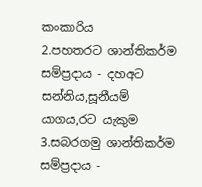කංකාරිය
2.පහතරට ශාන්තිකර්ම සම්ප්‍රදාය - දහඅට සන්නිය,සූනීයම් යාගය,රට යැකුම
3.සබරගමු ශාන්තිකර්ම සම්ප්‍රදාය -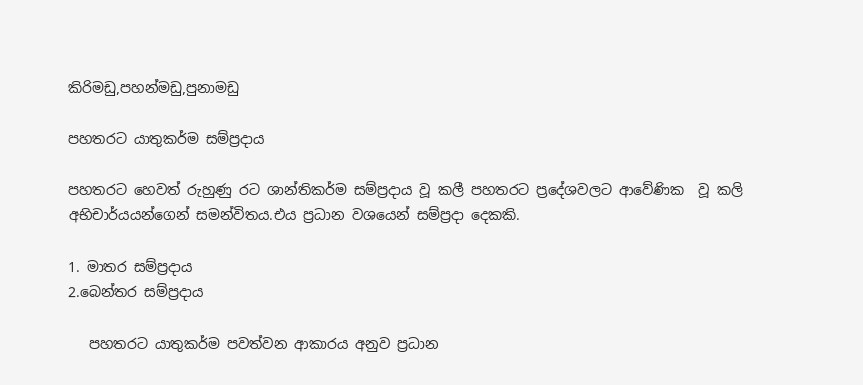කිරිමඩු,පහන්මඩු,පුනාමඩු

පහතරට යාතුකර්ම සම්ප්‍රදාය

පහතරට හෙවත් රුහුණු රට ශාන්තිකර්ම සම්ප්‍රදාය වූ කලී පහතරට ප්‍රදේශවලට ආවේණික  වූ කලි අභිචාර්යයන්ගෙන් සමන්විතය.එය ප්‍රධාන වශයෙන් සම්ප්‍රදා දෙකකි.

1. මාතර සම්ප්‍රදාය
2.බෙන්තර සම්ප්‍රදාය

   පහතරට යාතුකර්ම පවත්වන ආකාරය අනුව ප්‍රධාන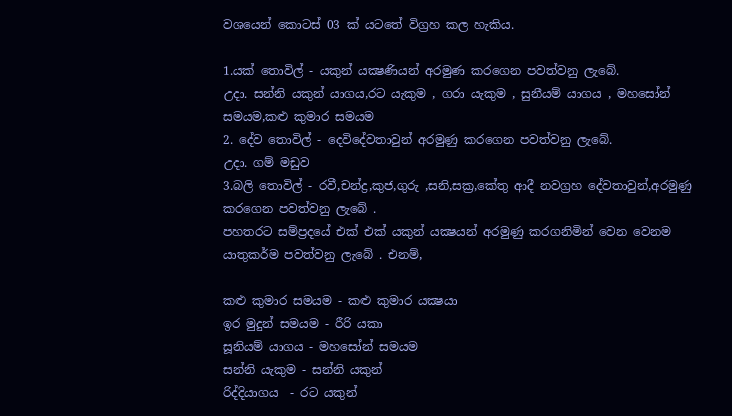වශයෙන් කොටස් 03 ක් යටතේ විග්‍රහ කල හැකිය.

1.යක් තොවිල් - යකුන් යක්‍ෂණියන් අරමුණ කරගෙන පවත්වනු ලැබේ.
උදා. සන්නි යකුන් යාගය,රට යැකුම , ගරා යැකුම , සුනීයම් යාගය , මහසෝන් සමයම,කළු කුමාර සමයම
2. දේව තොවිල් - දෙවිදේවතාවුන් අරමුණු කරගෙන පවත්වනු ලැබේ.
උදා. ගම් මඩුව
3.බලි තොවිල් - රවී,චන්ද්‍ර,කුජ,ගුරු ,සනි,සක්‍ර,කේතු ආදී නවග්‍රහ දේවතාවුන්,අරමුණු කරගෙන පවත්වනු ලැබේ .
පහතරට සම්ප්‍රදයේ එක් එක් යකුන් යක්‍ෂයන් අරමුණු කරගනිමින් වෙන වෙනම යාතුකර්ම පවත්වනු ලැබේ . එනම්,

කළු කුමාර සමයම - කළු කුමාර යක්‍ෂයා
ඉර මුදුන් සමයම - රීරි යකා
සූනියම් යාගය - මහසෝන් සමයම
සන්නි යැකුම - සන්නි යකුන්
රිද්දියාගය  - රට යකුන්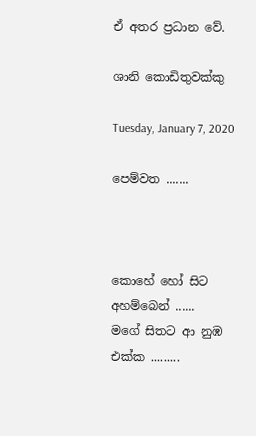ඒ අතර ප්‍රධාන වේ.

ශානි කොඩිතුවක්කු

Tuesday, January 7, 2020

පෙම්වත .......



කොහේ හෝ සිට
අහම්බෙන් ......
මගේ සිතට ආ නුඹ එක්ක .........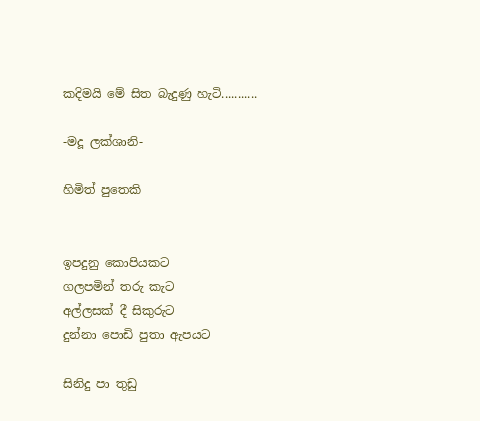කදිමයි මේ සිත බැදුණු හැටි...........

-මදූ ලක්ශානි-

හිමිත් පුතෙකි


ඉපදුනු කොපියකට
ගලපමින් තරු කැට
අල්ලසක් දී සිකුරුට
දුන්නා පොඩි පුතා ඇපයට

සිනිදු පා තුඩු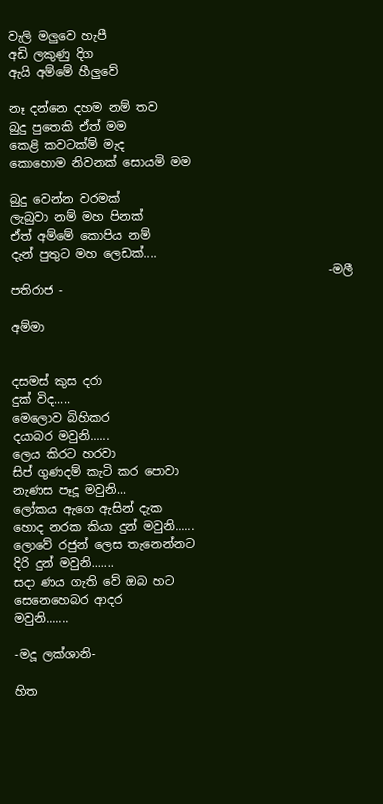වැලි මලුවෙ හැපී
අඩි ලකුණු දිග
ඇයි අම්මේ හීලුවේ

නෑ දන්නෙ දහම නම් තව
බුදු පුතෙකි ඒත් මම
කෙළි කවටක්ම් මැද
කොහොම නිවනක් සොයමි මම

බුදු වෙන්න වරමක්
ලැබුවා නම් මහ පිනක්
ඒත් අම්මේ කොපිය නම්
දැන් පුතුට මහ ලෙඩක්....
                                                     -මලී පතිරාජ -

අම්මා


දසමස් කුස දරා
දුක් විද.....
මෙලොව බිහිකර
දයාබර මවුනි......
ලෙය කිරට හරවා
සිප් ගුණදම් කැටි කර පොවා
නැණස පෑදූ මවුනි...
ලෝකය ඇගෙ ඇසින් දැක
හොද නරක කියා දුන් මවුනි......
ලොවේ රජුන් ලෙස තැනෙන්නට
දිරි දුන් මවුනි.......
සදා ණය ගැති වේ ඔබ හට
සෙනෙහෙබර ආදර
මවුනි.......

-මදූ ලක්ශානි-

හිත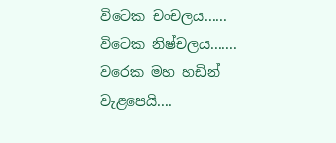විටෙක චංචලය......
විටෙක නිෂ්චලය.......
වරෙක මහ හඩින් වැළපෙයි....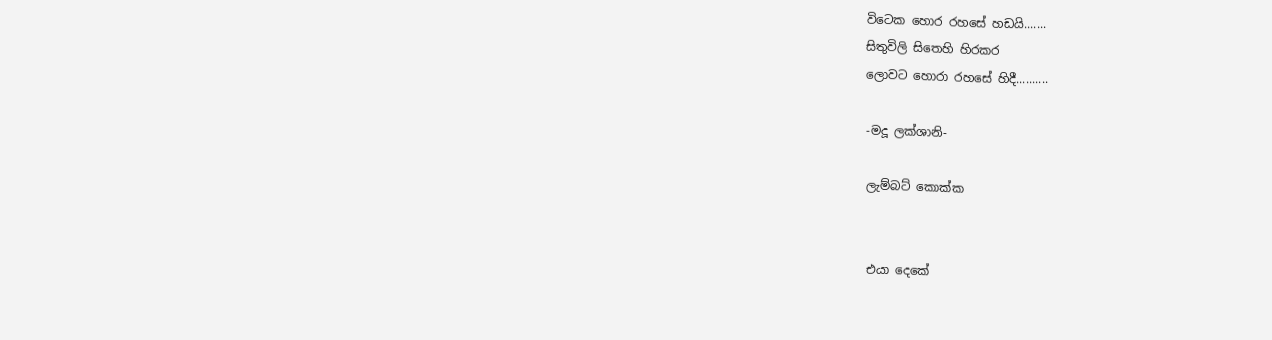විටෙක හොර රහසේ හඩයි.......
සිතුවිලි සිතෙහි හිරකර
ලොවට හොරා රහසේ හිදී..........

-මදූ ලක්ශානි-

ලැම්බට් කොක්ක


එයා දෙකේ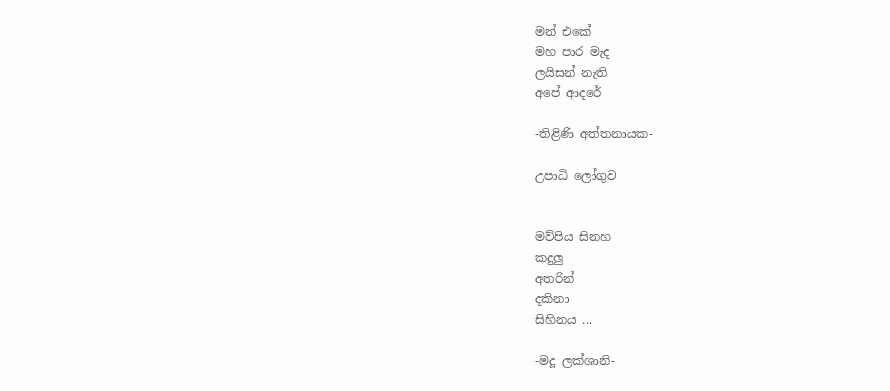මන් එකේ
මහ පාර මැද
ලයිසන් නැති
අපේ ආදරේ

-තිළිණි අත්තනායක-

උපාධි ලෝගුව


මව්පිය සිනහ
කදුලු
අතරින්
දකිනා
සිහිනය ...

-මදූ ලක්ශානි-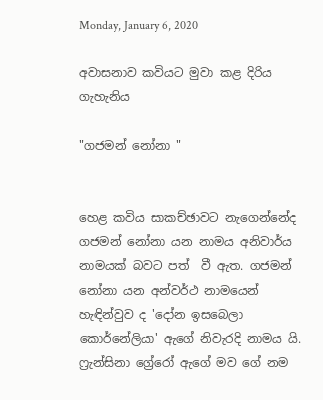Monday, January 6, 2020

අවාසනාව කවියට මුවා කළ දිරිය ගැහැනිය

"ගජමන් නෝනා "


හෙළ කවිය සාකච්ඡාවට නැගෙන්නේද ගජමන් නෝනා යන නාමය අනිවාර්ය නාමයක් බවට පත්  වී ඇත. ගජමන් නෝනා යන අන්වර්ථ නාමයෙන් හැඳින්වුව ද 'දෝන ඉසබෙලා කොර්නේලියා' ඇගේ නිවැරදි නාමය යි. ෆ්‍රැන්සිනා ග්‍රේරෝ ඇගේ මව ගේ නම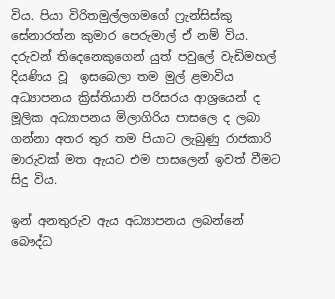විය. පියා විරිතමුල්ලගමගේ ෆ්‍රැන්සිස්කු සේනාරත්න කුමාර පෙරුමාල් ඒ නම් විය. දරුවන් තිදෙනෙකුගෙන් යුත් පවුලේ වැඩිමහල් දියණිය වූ  ඉසබෙලා තම මුල් ළමාවිය අධ්‍යාපනය ක්‍රිස්තියානි පරිසරය ආශ්‍රයෙන් ද මූලික අධ්‍යාපනය මිලාගිරිය පාසලෙ ද ලබා ගන්නා අතර තුර තම පියාට ලැබුණු රාජකාරි මාරුවක් මත ඇයට එම පාසලෙන් ඉවත් වීමට සිදු විය.

ඉන් අනතුරුව ඇය අධ්‍යාපනය ලබන්නේ බෞද්ධ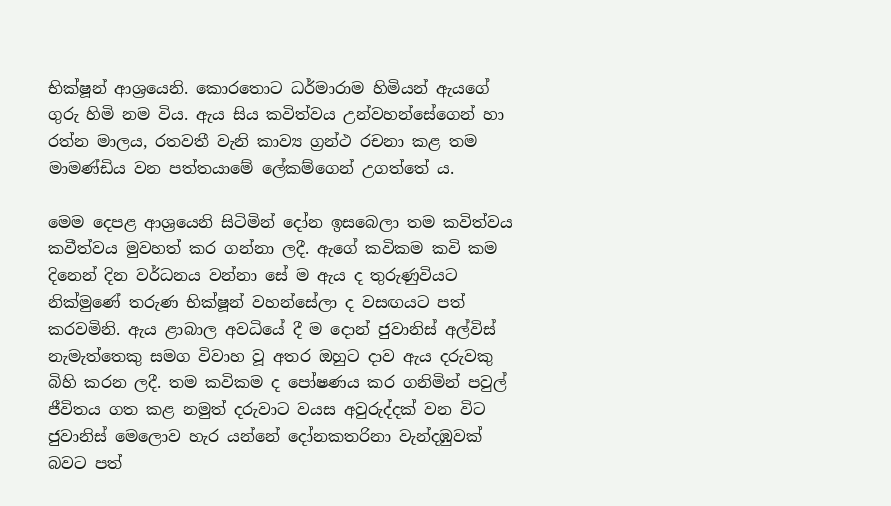භික්ෂූන් ආශ්‍රයෙනි. කොරතොට ධර්මාරාම හිමියන් ඇයගේ ගුරු හිමි නම විය. ඇය සිය කවිත්වය උන්වහන්සේගෙන් හා රත්න මාලය, රතවතී වැනි කාව්‍ය ග්‍රන්ථ රචනා කළ තම  මාමණ්ඩිය වන පත්තයාමේ ලේකම්ගෙන් උගත්තේ ය.

මෙම දෙපළ ආශ්‍රයෙනි සිටිමින් දෝන ඉසබෙලා තම කවිත්වය කවීත්වය මුවහත් කර ගන්නා ලදී. ඇගේ කවිකම කවි කම දිනෙන් දින වර්ධනය වන්නා සේ ම ඇය ද තුරුණුවියට නික්මුණේ තරුණ භික්ෂූන් වහන්සේලා ද වසඟයට පත් කරවමිනි. ඇය ළාබාල අවධියේ දී ම දොන් ජුවානිස් අල්විස් නැමැත්තෙකු සමග විවාහ වූ අතර ඔහුට දාව ඇය දරුවකු බිහි කරන ලදී. තම කවිකම ද පෝෂණය කර ගනිමින් පවුල් ජීවිතය ගත කළ නමුත් දරුවාට වයස අවුරුද්දක් වන විට ජුවානිස් මෙලොව හැර යන්නේ දෝනකතරිනා වැන්දඹුවක් බවට පත්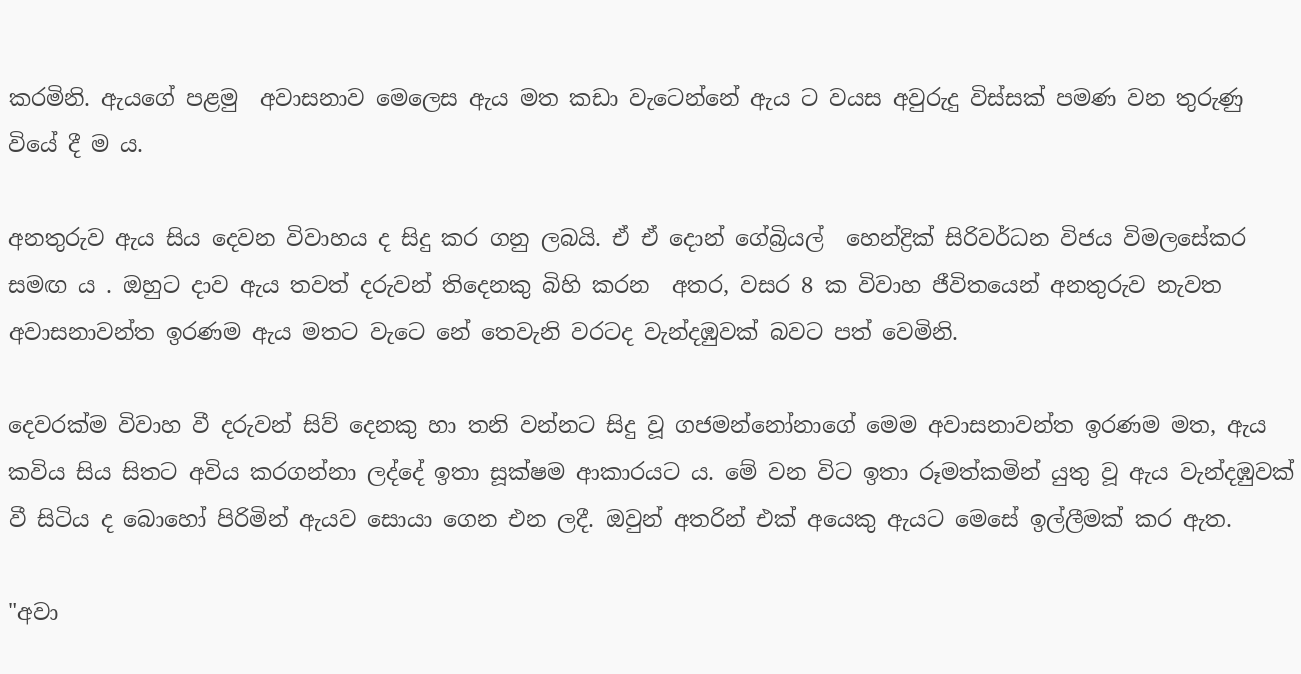කරමිනි. ඇයගේ පළමු  අවාසනාව මෙලෙස ඇය මත කඩා වැටෙන්නේ ඇය ට වයස අවුරුදු විස්සක් පමණ වන තුරුණු වියේ දී ම ය.

අනතුරුව ඇය සිය දෙවන විවාහය ද සිදු කර ගනු ලබයි. ඒ ඒ දොන් ගේබ්‍රියල්  හෙන්ද්‍රික් සිරිවර්ධන විජය විමලසේකර සමඟ ය . ඔහුට දාව ඇය තවත් දරුවන් තිදෙනකු බිහි කරන  අතර, වසර 8 ක විවාහ ජීවිතයෙන් අනතුරුව නැවත අවාසනාවන්ත ඉරණම ඇය මතට වැටෙ නේ තෙවැනි වරටද වැන්දඹුවක් බවට පත් වෙමිනි.

දෙවරක්ම විවාහ වී දරුවන් සිව් දෙනකු හා තනි වන්නට සිදු වූ ගජමන්නෝනාගේ මෙම අවාසනාවන්ත ඉරණම මත, ඇය කවිය සිය සිතට අවිය කරගන්නා ලද්දේ ඉතා සූක්ෂම ආකාරයට ය. මේ වන විට ඉතා රූමත්කමින් යුතු වූ ඇය වැන්දඹුවක් වී සිටිය ද බොහෝ පිරිමින් ඇයව සොයා ගෙන එන ලදී. ඔවුන් අතරින් එක් අයෙකු ඇයට මෙසේ ඉල්ලීමක් කර ඇත.

"අවා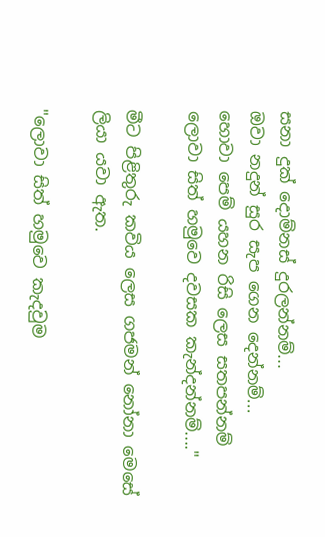සනා දුක් දොම්නස් දුරලන්නම්...
ඔවා නදුන් සුර සැප ගෙන දෙන්නම්...
හොවා පෙම් යහන රිසි ලෙස සතපන්නම්
ලොවා සිත් හමුවෙ දවසක කැන්දන්නම්...."

මීට පිළිතුරු කවිය ලෙස ගජමන් නෝනා මෙසේ ලියා යවා ඇත.

"ලොවා සිත් හමුවෙ කැදවුම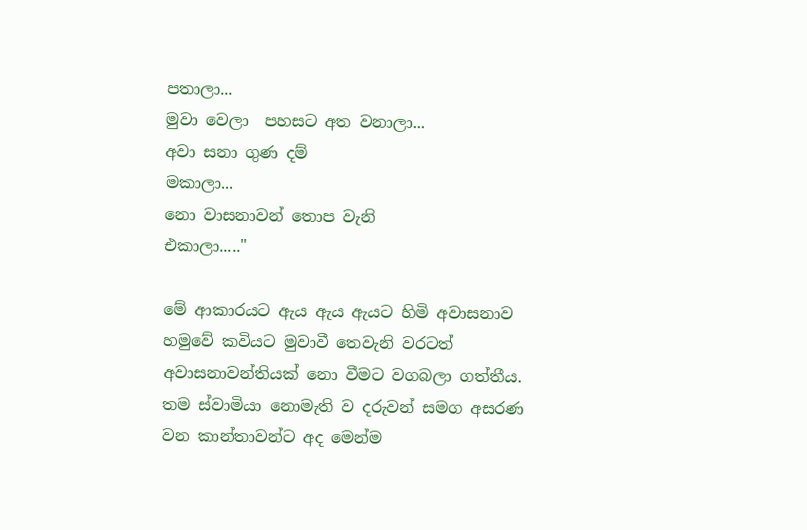පතාලා...
මුවා වෙලා  පහසට අත වනාලා...
අවා සනා ගුණ දම්
මකාලා...
නො වාසනාවන් තොප වැනි
එකාලා....."

මේ ආකාරයට ඇය ඇය ඇයට හිමි අවාසනාව හමුවේ කවියට මුවාවී තෙවැනි වරටත් අවාසනාවන්තියක් නො වීමට වගබලා ගත්තීය. තම ස්වාමියා නොමැති ව දරුවන් සමග අසරණ වන කාන්තාවන්ට අද මෙන්ම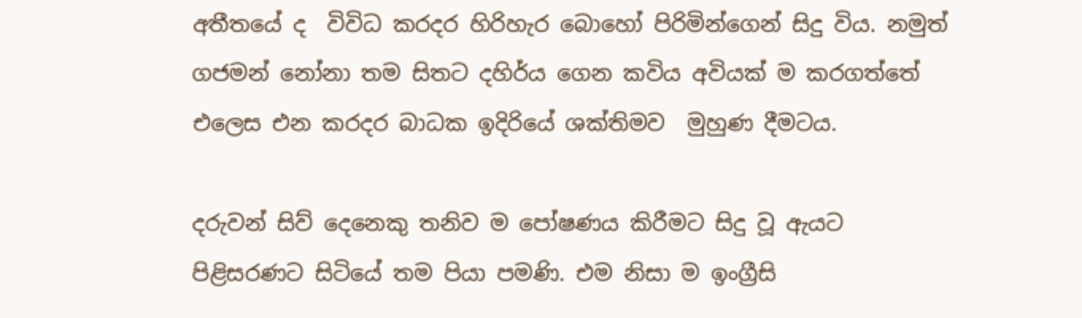අතීතයේ ද  විවිධ කරදර හිරිහැර බොහෝ පිරිමින්ගෙන් සිදු විය. නමුත් ගජමන් නෝනා තම සිතට දහිර්ය ගෙන කවිය අවියක් ම කරගත්තේ එලෙස එන කරදර බාධක ඉදිරියේ ශක්තිමව  මුහුණ දීමටය.

දරුවන් සිව් දෙනෙකු තනිව ම පෝෂණය කිරීමට සිදු වූ ඇයට පිළිසරණට සිටියේ තම පියා පමණි. එම නිසා ම ඉංග්‍රීසි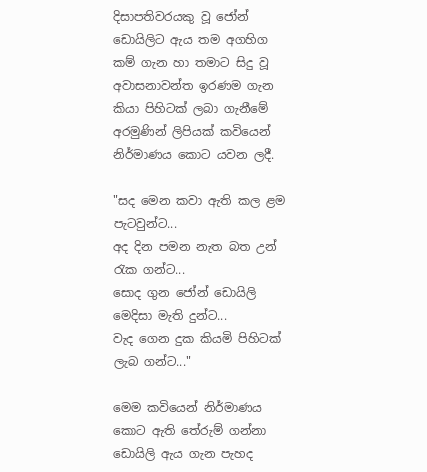දිසාපතිවරයකු වූ ජෝන් ඩොයිලිට ඇය තම අගහිග කම් ගැන හා තමාට සිදු වූ අවාසනාවන්ත ඉරණම ගැන කියා පිහිටක් ලබා ගැනීමේ අරමුණින් ලිපියක් කවියෙන් නිර්මාණය කොට යවන ලදී.

"සද මෙන කවා ඇති කල ළම පැටවුන්ට...
අද දින පමන නැත බත උන් රැක ගන්ට...
සොද ගුන ජෝන් ඩොයිලි මෙදිසා මැති දුන්ට...
වැද ගෙන දුක කියමි පිහිටක් ලැබ ගන්ට..."

මෙම කවියෙන් නිර්මාණය කොට ඇති තේරුම් ගන්නා ඩොයිලි ඇය ගැන පැහද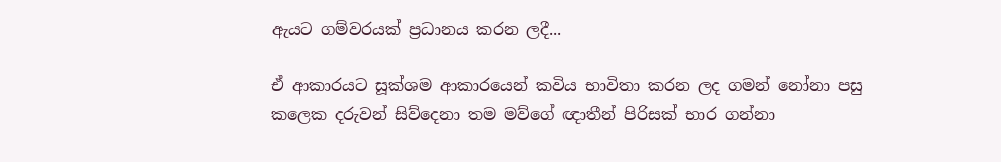ඇයට ගම්වරයක් ප්‍රධානය කරන ලදී...

ඒ ආකාරයට සූක්ශම ආකාරයෙන් කවිය භාවිතා කරන ලද ගමන් නෝනා පසු කලෙක දරුවන් සිව්දෙනා තම මව්ගේ ඥාතීන් පිරිසක් භාර ගන්නා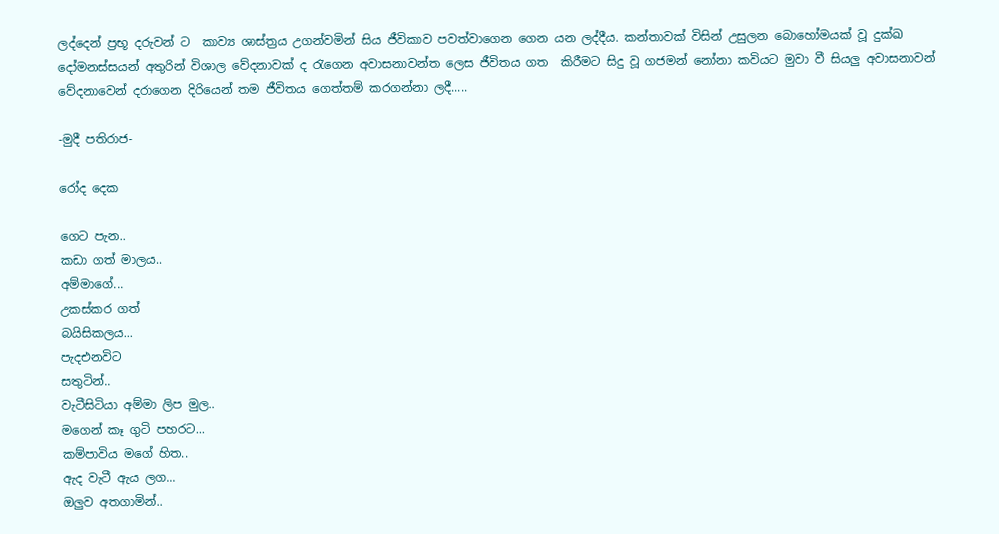ලද්දෙන් ප්‍රභූ දරුවන් ට  කාව්‍ය ශාස්ත්‍රය උගන්වමින් සිය ජීවිකාව පවත්වාගෙන ගෙන යන ලද්දීය. කන්තාවක් විසින් උසුලන බොහෝමයක් වූ දුක්ඛ දෝමනස්සයන් අතුරින් විශාල වේදනාවක් ද රැගෙන අවාසනාවන්ත ලෙස ජීවිතය ගත  කිරීමට සිදු වූ ගජමන් නෝනා කවියට මුවා වී සියලු අවාසනාවන් වේදනාවෙන් දරාගෙන දිරියෙන් තම ජීවිතය ගෙත්තම් කරගන්නා ලදී.....

-මුදී පතිරාජ-

රෝද දෙක

ගෙට පැන..
කඩා ගත් මාලය..
අම්මාගේ...
උකස්කර ගත්
බයිසිකලය...
පැදඑනවිට
සතුටින්..
වැටීසිටියා අම්මා ලිප මුල..
මගෙන් කෑ ගුටි පහරට...
කම්පාවිය මගේ හිත..
ඇද වැටී ඇය ලග...
ඔලුව අතගාමින්..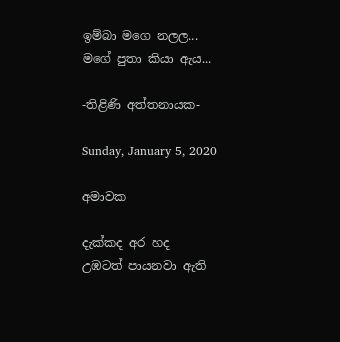ඉම්බා මගෙ නලල...
මගේ පුතා කියා ඇය...

-තිළිණි අත්තනායක-

Sunday, January 5, 2020

අමාවක

දැක්කද අර හද
උඹටත් පායනවා ඇති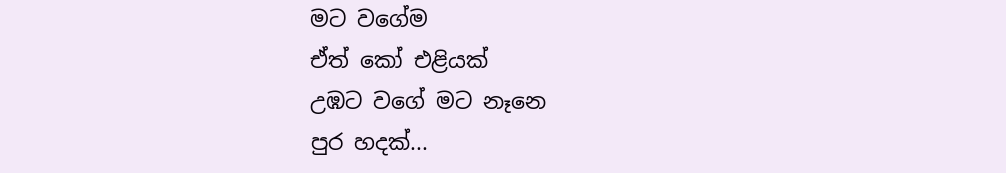මට වගේම
ඒත් කෝ එළියක්
උඹට වගේ මට නෑනෙ
පුර හදක්...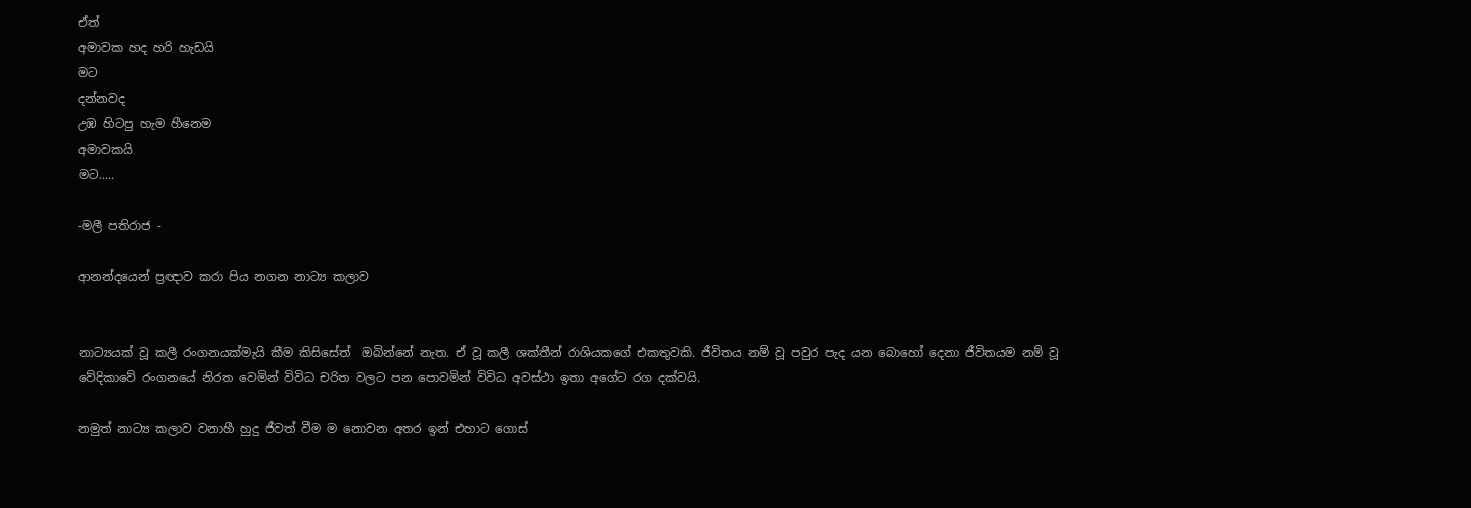ඒත්
අමාවක හද හරි හැඩයි
මට
දන්නවද
උඹ හිටපු හැම හීනෙම
අමාවකයි
මට.....

-මලී පතිරාජ -

ආනන්දයෙන් ප්‍රඥාව කරා පිය නගන නාට්‍ය කලාව


නාට්‍යයක් වූ කලී රංගනයක්මැයි කීම කිසිසේත්  ඔබින්නේ නැත. ඒ වූ කලී ශක්තීන් රාශියකගේ එකතුවකි. ජීවිතය නම් වූ පවුර පැද යන බොහෝ දෙනා ජීවිතයම නම් වූ වේදිකාවේ රංගනයේ නිරත වෙමින් විවිධ චරිත වලට පන පොවමින් විවිධ අවස්ථා ඉතා අගේට රග දක්වයි.

නමුත් නාට්‍ය කලාව වනාහී හුදු ජීවත් වීම ම නොවන අතර ඉන් එහාට ගොස්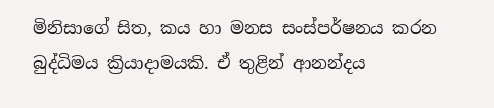මිනිසාගේ සිත, කය හා මනස සංස්පර්ෂනය කරන බුද්ධිමය ක්‍රියාදාමයකි. ඒ තුළින් ආනන්දය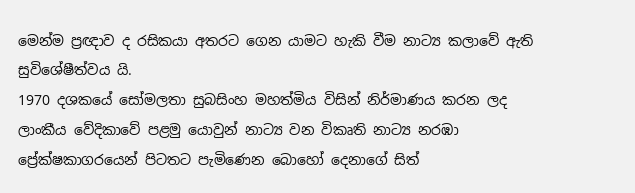මෙන්ම ප්‍රඥාව ද රසිකයා අතරට ගෙන යාමට හැකි වීම නාට්‍ය කලාවේ ඇති සුවිශේෂීත්වය යි.
1970 දශකයේ සෝමලතා සුබසිංහ මහත්මිය විසින් නිර්මාණය කරන ලද ලාංකීය වේදිකාවේ පළමු යොවුන් නාට්‍ය වන විකෘති නාට්‍ය නරඹා ප්‍රේක්ෂකාගරයෙන් පිටතට පැමිණෙන බොහෝ දෙනාගේ සිත්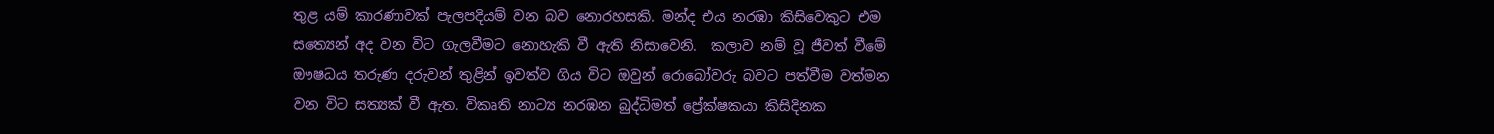තුළ යම් කාරණාවක් පැලපදියම් වන බව නොරහසකි. මන්ද එය නරඹා කිසිවෙකුට එම සත්‍යෙන් අද වන විට ගැලවීමට නොහැකි වී ඇති නිසාවෙනි.  කලාව නම් වූ ජීවත් වීමේ ඖෂධය තරුණ දරුවන් තුළින් ඉවත්ව ගිය විට ඔවුන් රොබෝවරු බවට පත්වීම වත්මන වන විට සත්‍යක් වී ඇත. විකෘති නාට්‍ය නරඹන බුද්ධිමත් ප්‍රේක්ෂකයා කිසිදිනක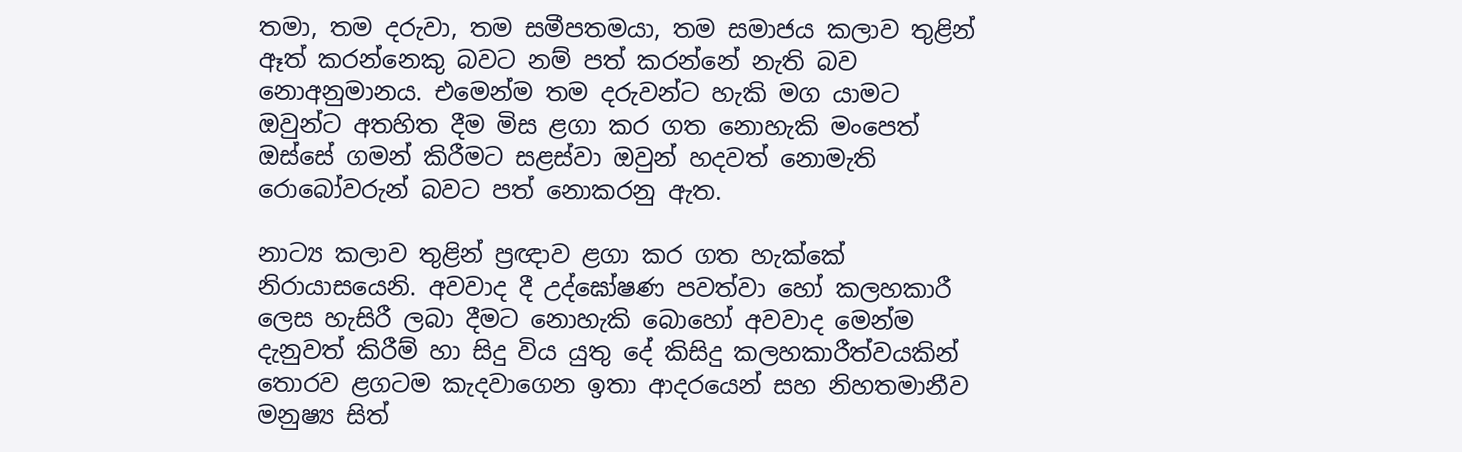තමා, තම දරුවා, තම සමීපතමයා, තම සමාජය කලාව තුළින් ඈත් කරන්නෙකු බවට නම් පත් කරන්නේ නැති බව නොඅනුමානය. එමෙන්ම තම දරුවන්ට හැකි මග යාමට ඔවුන්ට අතහිත දීම මිස ළගා කර ගත නොහැකි මංපෙත් ඔස්සේ ගමන් කිරීමට සළස්වා ඔවුන් හදවත් නොමැති රොබෝවරුන් බවට පත් නොකරනු ඇත.

නාට්‍ය කලාව තුළින් ප්‍රඥාව ළගා කර ගත හැක්කේ නිරායාසයෙනි. අවවාද දී උද්ඝෝෂණ පවත්වා හෝ කලහකාරී ලෙස හැසිරී ලබා දීමට නොහැකි බොහෝ අවවාද මෙන්ම දැනුවත් කිරීම් හා සිදු විය යුතු දේ කිසිදු කලහකාරීත්වයකින් තොරව ළගටම කැදවාගෙන ඉතා ආදරයෙන් සහ නිහතමානීව මනුෂ්‍ය සිත්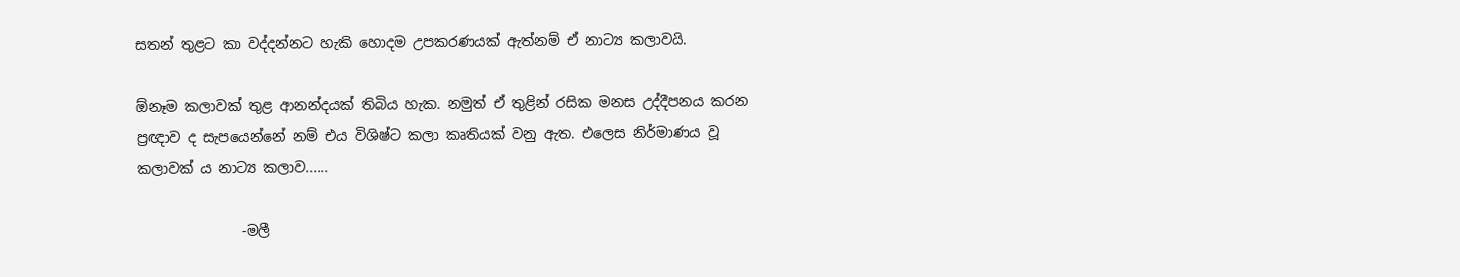සතන් තුළට කා වද්දන්නට හැකි හොදම උපකරණයක් ඇත්නම් ඒ නාට්‍ය කලාවයි.

ඕනෑම කලාවක් තුළ ආනන්දයක් තිබිය හැක. නමුත් ඒ තුළින් රසික මනස උද්දීපනය කරන ප්‍රඥාව ද සැපයෙන්නේ නම් එය විශිෂ්ට කලා කෘතියක් වනු ඇත. එලෙස නිර්මාණය වූ කලාවක් ය නාට්‍ය කලාව......

               -මලී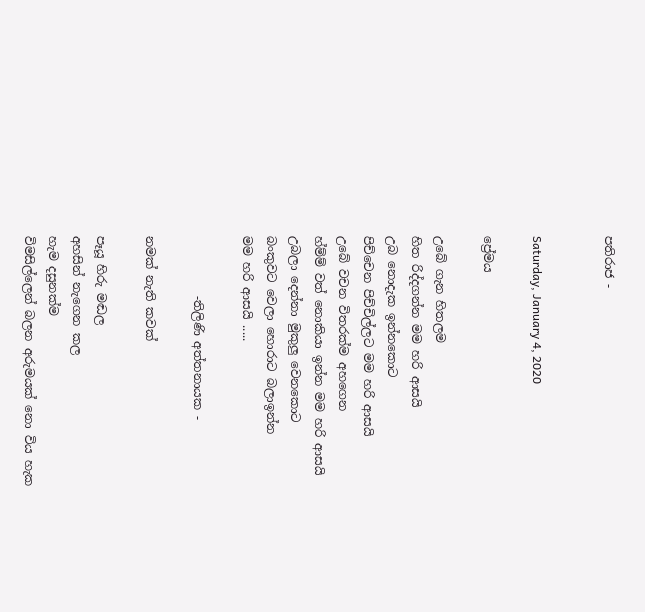පතිරාජ -


Saturday, January 4, 2020

ප්‍රේමය

උබේ ගැන හිතලම
හිත රිද්දගන්න මම හරි ආසයි
උබ නොදැක ඉන්නකොට
පිච්චෙන පිච්චිල්ලට මම හරි ආසයි
උබේ වචන විතරක්ම අහගෙන
හ්ම්ම් වත් නොකියා ඉන්න මම හරි ආසයි
උබලා දෙන්නා මුකුලු වෙනකොට
බංකුවට වෙලා හොරාට බලාඉන්න
මම හරි ආසයි .....

          -තිලිණි අත්තනායක -

නමක් නැති කවක්

පෑයූ හිරු මඬල
අහසින් නැගෙන කල
හැම දසුනක්ම
විමසිල්ලෙන් බලන අරුමයක් නො විය හැක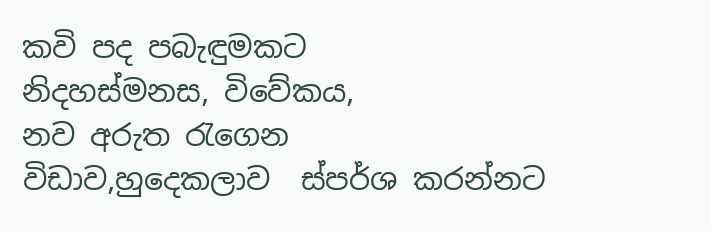කවි පද පබැඳුමකට
නිදහස්මනස, විවේකය,
නව අරුත රැගෙන
විඩාව,හුදෙකලාව  ස්පර්ශ කරන්නට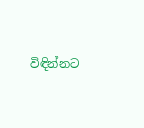විඳින්නට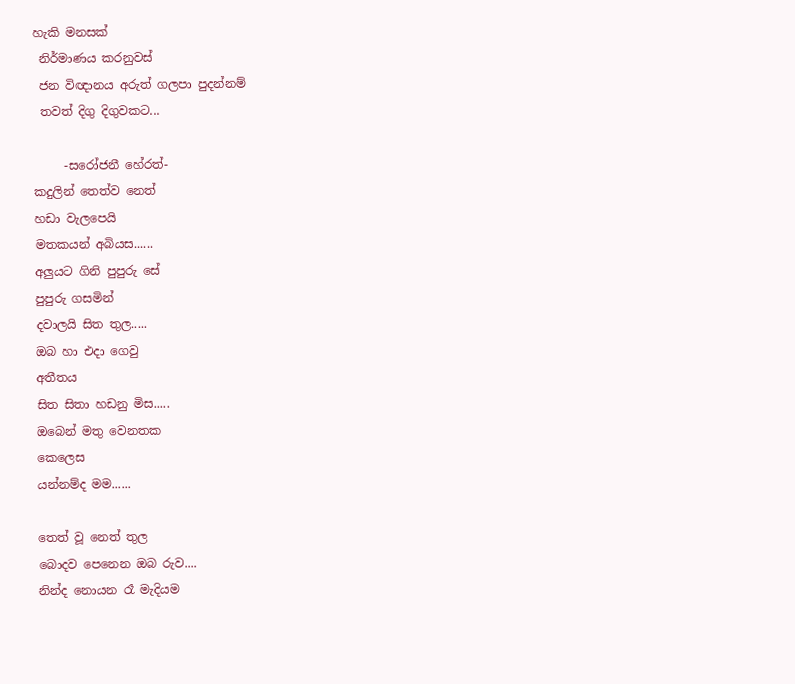හැකි මනසක්
 නිර්මාණය කරනුවස්
 ජන විඥානය අරුත් ගලපා පුදන්නම්
 තවත් දිගු දිගුවකට...

     -සරෝජනී හේරත්-
කදුලින් තෙත්ව නෙත්
හඩා වැලපෙයි
මතකයන් අබියස......
අලුයට ගිනි පුපුරු සේ
පුපුරු ගසමින්
දවාලයි සිත තුල.....
ඔබ හා එදා ගෙවු
අතීතය
සිත සිතා හඩනු මිස.....
ඔබෙන් මතු වෙනතක
කෙලෙස
යන්නම්ද මම......

තෙත් වූ නෙත් තුල
බොදව පෙනෙන ඔබ රුව....
නින්ද නොයන රෑ මැදියම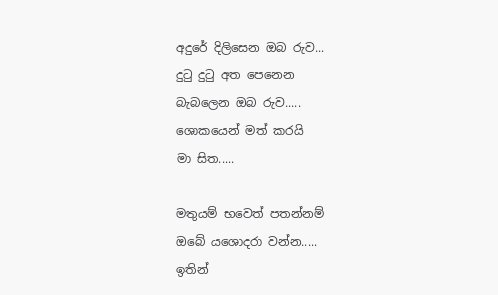අදුරේ දිලිසෙන ඔබ රුව...
දුටු දුටු අත පෙනෙන
බැබලෙන ඔබ රුව.....
ශොකයෙන් මත් කරයි
මා සිත.....

මතුයම් භවෙත් පතන්නම්
ඔබේ යශොදරා වන්න.....
ඉතින්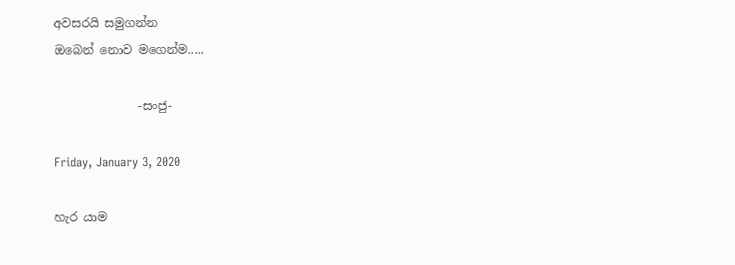අවසරයි සමුගන්න
ඔබෙන් නොව මගෙන්ම.....

              -සංජු-

Friday, January 3, 2020

හැර යාම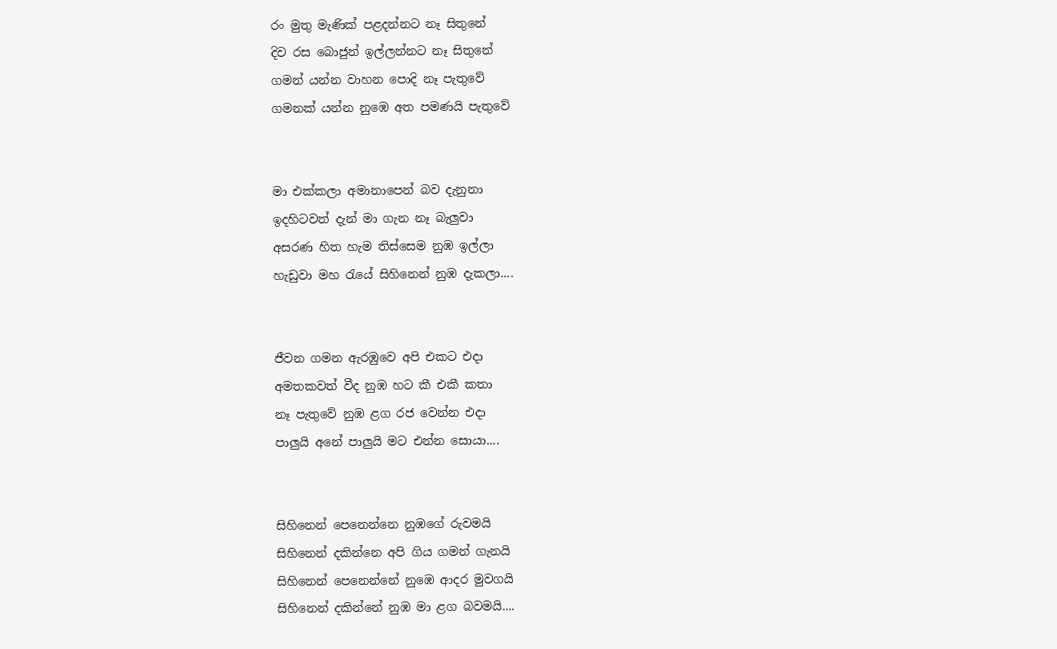රං මුතු මැණික් පළදන්නට නෑ සිතුනේ
දිව රස බොජුන් ඉල්ලන්නට නෑ සිතුනේ
ගමන් යන්න වාහන පොදි නෑ පැතුවේ
ගමනක් යන්න නුඹෙ අත පමණයි පැතුවේ


මා එක්කලා අමානාපෙන් බව දැනුනා
ඉදහිටවත් දැන් මා ගැන නෑ බැලුවා
අසරණ හිත හැම තිස්සෙම නුඹ ඉල්ලා
හැඩුවා මහ රැයේ සිහිනෙන් නුඹ දැකලා....


ජීවන ගමන ඇරඹුවෙ අපි එකට එදා
අමතකවත් වීද නුඹ හට කී එකී කතා
නෑ පැතුවේ නුඹ ළග රජ වෙන්න එදා
පාලුයි අනේ පාලුයි මට එන්න සොයා....


සිහිනෙන් පෙනෙන්නෙ නුඹගේ රුවමයි
සිහිනෙන් දකින්නෙ අපි ගිය ගමන් ගැනයි
සිහිනෙන් පෙනෙන්නේ නුඹෙ ආදර මුවගයි
සිහිනෙන් දකින්නේ නුඹ මා ළග බවමයි....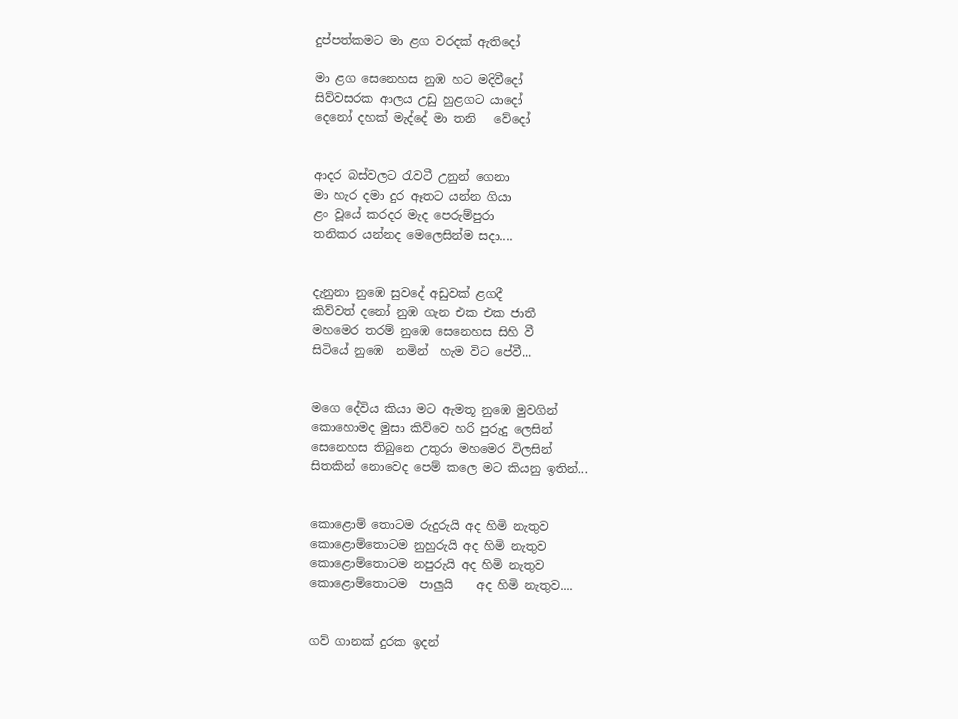දුප්පත්කමට මා ළග වරදක් ඇතිදෝ

මා ළග සෙනෙහස නුඹ හට මදිවීදෝ
සිව්වසරක ආලය උඩු හුළගට යාදෝ
දෙනෝ දහක් මැද්දේ මා තනි   වේදෝ


ආදර බස්වලට රැවටී උනුන් ගෙනා
මා හැර දමා දුර ඈතට යන්න ගියා
ළං වූයේ කරදර මැද පෙරුම්පුරා
තනිකර යන්නද මෙලෙසින්ම සදා....


දැනුනා නුඹෙ සුවදේ අඩුවක් ළගදී
කිව්වත් දනෝ නුඹ ගැන එක එක ජාතී
මහමෙර තරම් නුඹෙ සෙනෙහස සිහි වී
සිටියේ නුඹෙ  නමින්  හැම විට පේවී...


මගෙ දේවිය කියා මට ඇමතූ නුඹෙ මුවගින්
කොහොමද මුසා කිව්වෙ හරි පුරුදු ලෙසින්
සෙනෙහස තිබුනෙ උතුරා මහමෙර විලසින්
සිතකින් නොවෙද පෙම් කලෙ මට කියනු ඉතින්...


කොළොම් තොටම රුදුරුයි අද හිමි නැතුව
කොළොම්තොටම නුහුරුයි අද හිමි නැතුව
කොළොම්තොටම නපුරුයි අද හිමි නැතුව
කොළොම්තොටම  පාලුයි    අද හිමි නැතුව....


ගව් ගානක් දුරක ඉදන්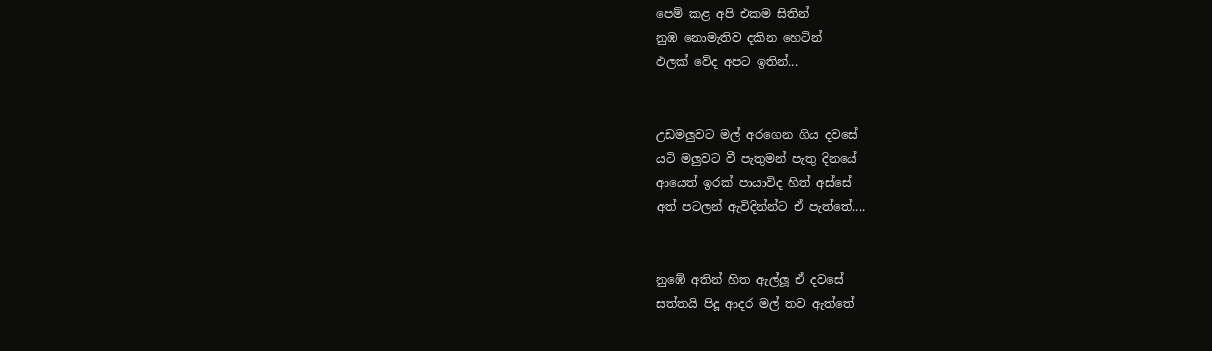පෙම් කළ අපි එකම සිතින්
නුඹ නොමැතිව දකින හෙටින්
ඵලක් වේද අපට ඉතින්...


උඩමලුවට මල් අරගෙන ගිය දවසේ
යටි මලුවට වී පැතුමන් පැතු දිනයේ
ආයෙත් ඉරක් පායාවිද හිත් අස්සේ
අත් පටලන් ඇවිදින්න්ට ඒ පැත්තේ....


නුඹේ අතින් හිත ඇල්ලූ ඒ දවසේ
සත්තයි පිදූ ආදර මල් තව ඇත්තේ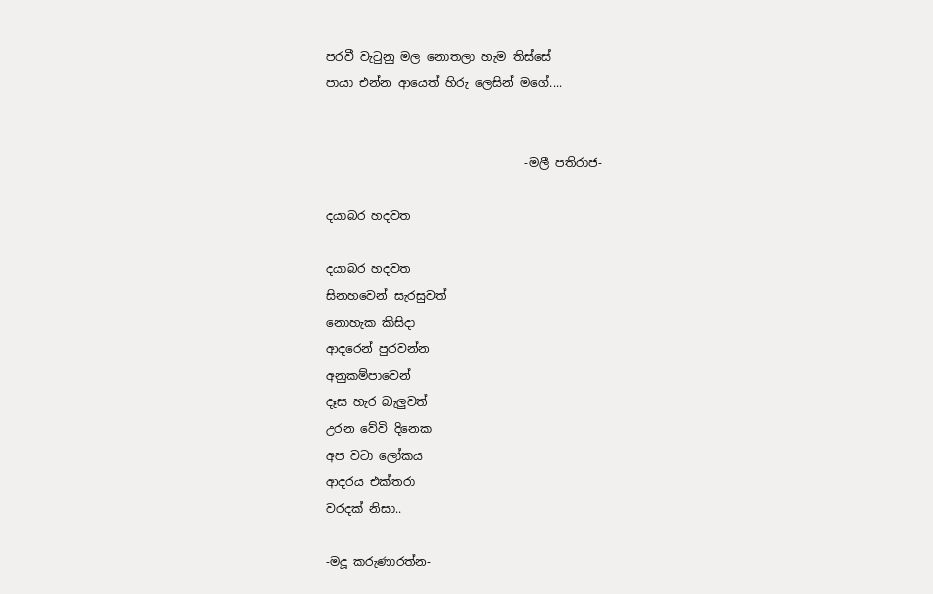පරවී වැටුනු මල නොතලා හැම තිස්සේ
පායා එන්න ආයෙත් හිරු ලෙසින් මගේ....


                                 -මලී පතිරාජ-

දයාබර හදවත

දයාබර හදවත
සිනහවෙන් සැරසුවත්
නොහැක කිසිදා
ආදරෙන් පුරවන්න
අනුකම්පාවෙන්
දෑස හැර බැලුවත්
උරන වේවි දිනෙක
අප වටා ලෝකය
ආදරය එක්තරා
වරදක් නිසා..

-මදූ කරුණාරත්න-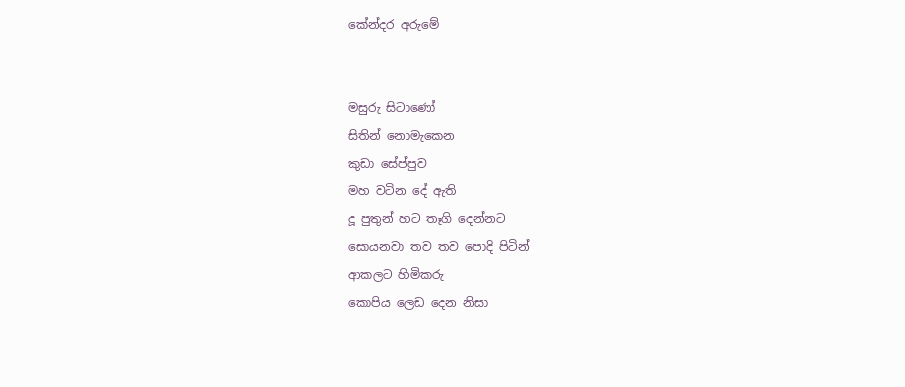කේන්දර අරුමේ


මසුරු සිටාණෝ
සිතින් නොමැකෙන
කුඩා සේප්පුව
මහ වටින දේ ඇති
දූ පුතුන් හට තෑගි දෙන්නට
සොයනවා තව තව පොදි පිටින්
ආකලට හිමිකරු
කොපිය ලෙඩ දෙන නිසා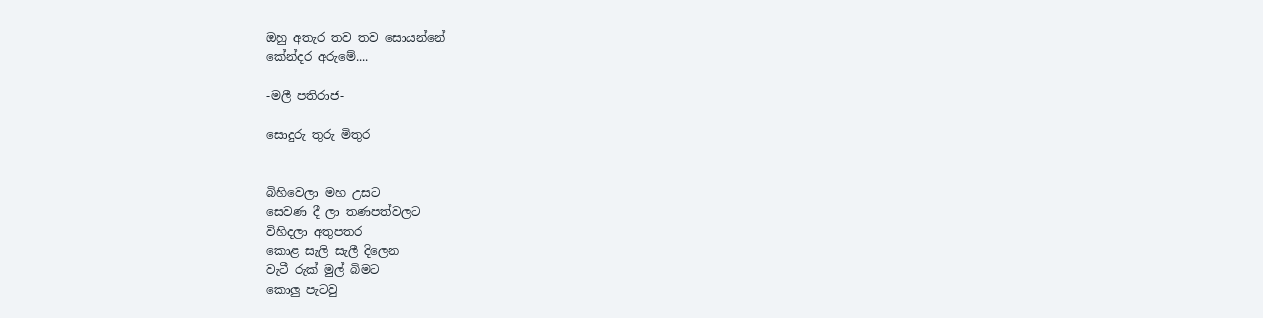ඔහු අතැර තව තව සොයන්නේ
කේන්දර අරුමේ....

-මලී පතිරාජ-

සොදුරු තුරු මිතුර


බිහිවෙලා මහ උසට
සෙවණ දී ලා තණපත්වලට
විහිදලා අතුපතර
කොළ සැලි සැලී දිලෙන
වැටී රුක් මුල් බිමට
කොලු පැටවු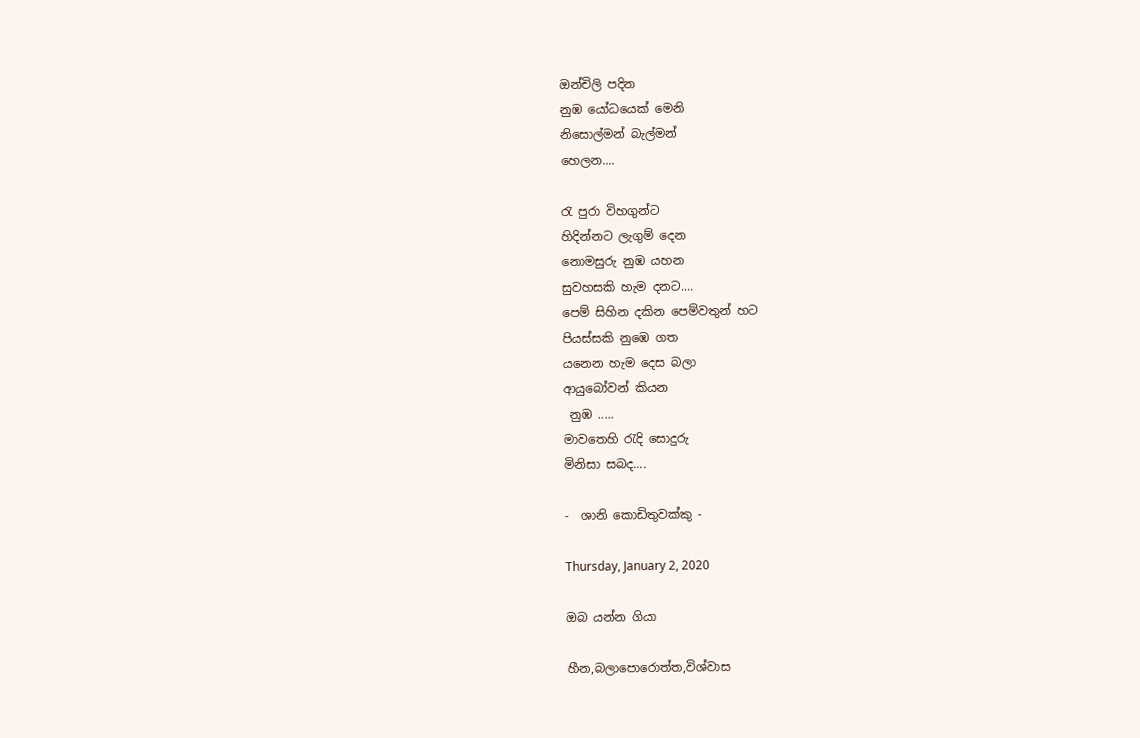ඔන්චිලි පදින
නුඹ යෝධයෙක් මෙනි
නිසොල්මන් බැල්මන්
හෙලන....

රැ පුරා විහගුන්ට
හිදින්නට ලැගුම් දෙන
නොමසුරු නුඹ යහන
සුවහසකි හැම දනට....
පෙම් සිහින දකින පෙම්වතුන් හට
පියස්සකි නුඹෙ ගත
යනෙන හැම දෙස බලා
ආයුබෝවන් කියන
 නුඹ .....
මාවතෙහි රැදි සොදුරු
මිනිසා සබද....

-  ශානි කොඩිතුවක්කු -

Thursday, January 2, 2020

ඔබ යන්න ගියා

හීන,බලාපොරොත්ත,විශ්වාස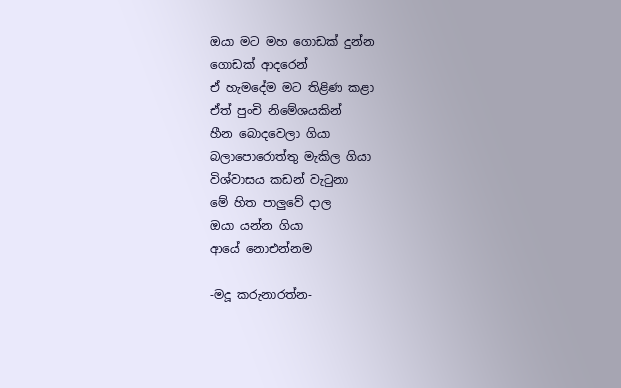ඔයා මට මහ ගොඩක් දුන්න
ගොඩක් ආදරෙන්
ඒ හැමදේම මට තිළිණ කළා
ඒත් පුංචි නිමේශයකින්
හීන බොදවෙලා ගියා
බලාපොරොත්තු මැකිල ගියා
විශ්වාසය කඩන් වැටුනා
මේ හිත පාලුවේ දාල
ඔයා යන්න ගියා
ආයේ නොඑන්නම

-මදූ කරුනාරත්න-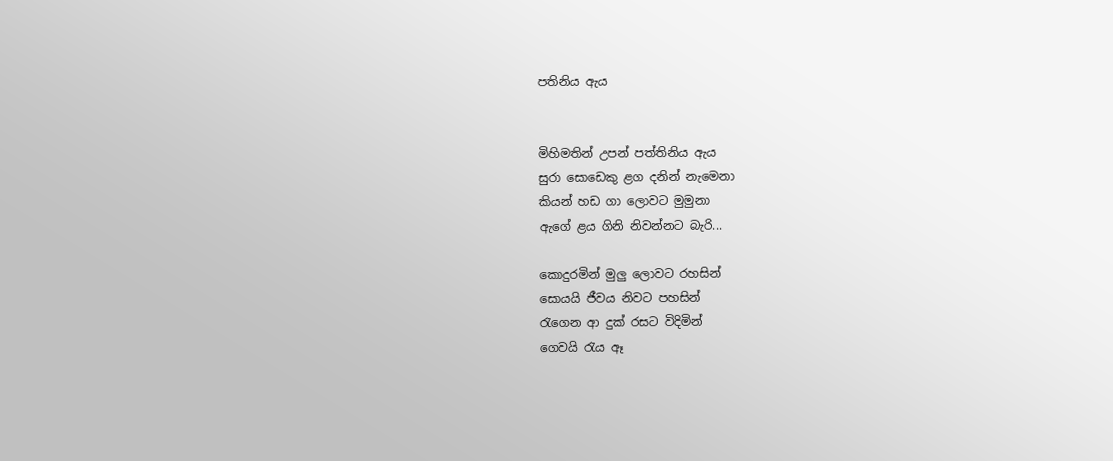පතිනිය ඇය


මිහිමතින් උපන් පත්තිනිය ඇය
සුරා සොඩෙකු ළග දනින් නැමෙනා
කියන් හඩ ගා ලොවට මුමුනා
ඇගේ ළය ගිනි නිවන්නට බැරි...

කොදුරමින් මුලු ලොවට රහසින්
සොයයි ජීවය නිවට පහසින්
රැගෙන ආ දුක් රසට විදිමින්
ගෙවයි රැය ඈ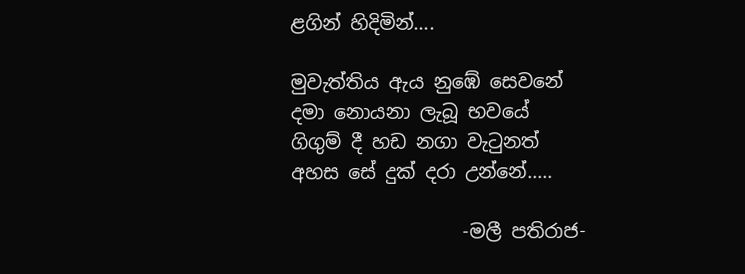ළගින් හිදිමින්....

මුවැත්තිය ඇය නුඹේ සෙවනේ
දමා නොයනා ලැබූ භවයේ
ගිගුම් දී හඩ නගා වැටුනත්
අහස සේ දුක් දරා උන්නේ.....

                  -මලී පතිරාජ-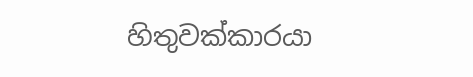හිතුවක්කාරයා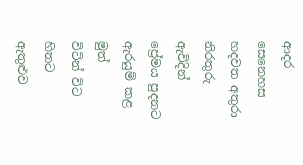ආදර සෙනෙහස
හදවත අතුරා
නිරතුරු ඇවිදින්
ප්‍රේමය පුදනට
ඇරයුම් කළ මුත්
විටින් විට
හිතට ඇතුළුව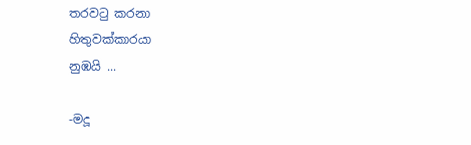තරවටු කරනා
හිතුවක්කාරයා
නුඹයි ...

-මදූ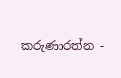කරුණාරත්න -